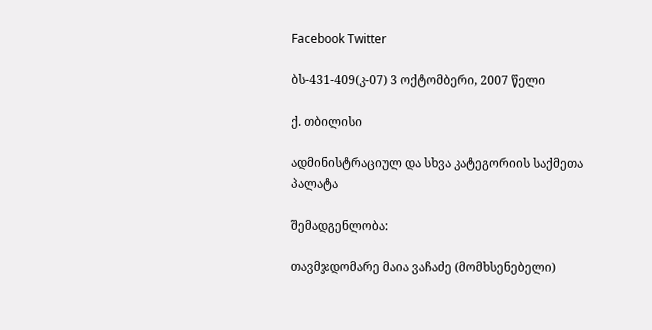Facebook Twitter

ბს-431-409(კ-07) 3 ოქტომბერი, 2007 წელი

ქ. თბილისი

ადმინისტრაციულ და სხვა კატეგორიის საქმეთა პალატა

შემადგენლობა:

თავმჯდომარე მაია ვაჩაძე (მომხსენებელი)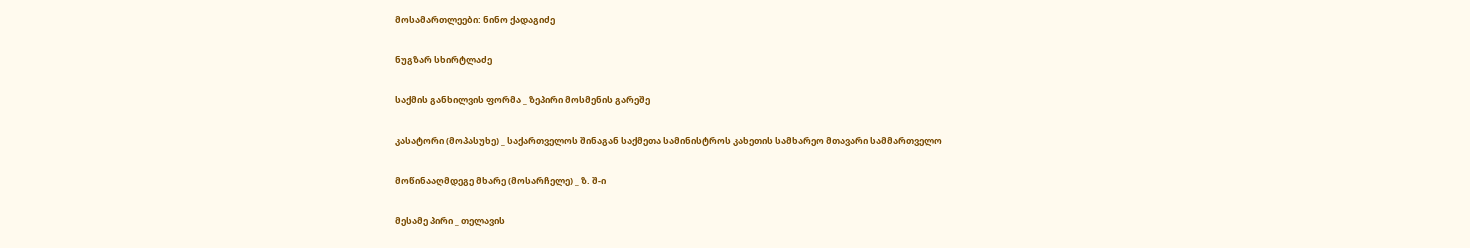მოსამართლეები: ნინო ქადაგიძე

ნუგზარ სხირტლაძე

საქმის განხილვის ფორმა _ ზეპირი მოსმენის გარეშე

კასატორი (მოპასუხე) _ საქართველოს შინაგან საქმეთა სამინისტროს კახეთის სამხარეო მთავარი სამმართველო

მოწინააღმდეგე მხარე (მოსარჩელე) _ ზ. შ-ი

მესამე პირი _ თელავის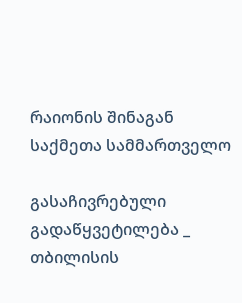რაიონის შინაგან საქმეთა სამმართველო

გასაჩივრებული გადაწყვეტილება _ თბილისის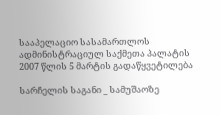სააპელაციო სასამართლოს ადმინისტრაციულ საქმეთა პალატის 2007 წლის 5 მარტის გადაწყვეტილება

სარჩელის საგანი _ სამუშაოზე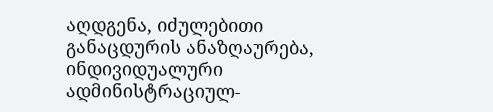აღდგენა, იძულებითი განაცდურის ანაზღაურება, ინდივიდუალური ადმინისტრაციულ-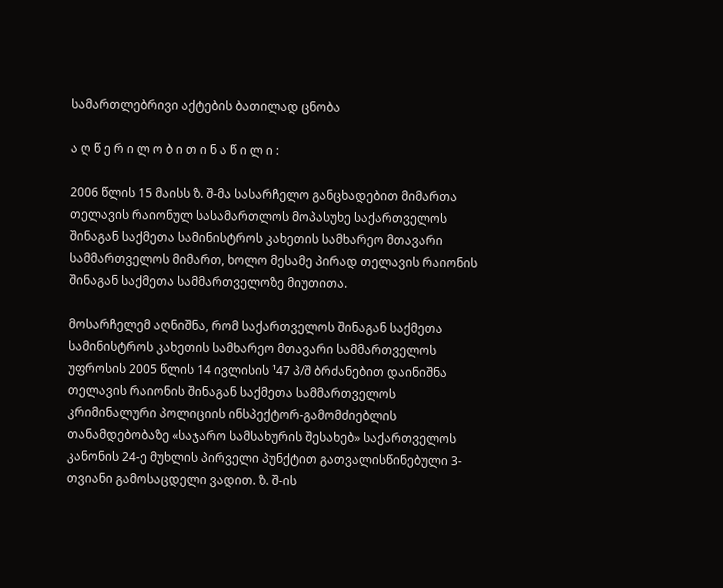სამართლებრივი აქტების ბათილად ცნობა

ა ღ წ ე რ ი ლ ო ბ ი თ ი ნ ა წ ი ლ ი :

2006 წლის 15 მაისს ზ. შ-მა სასარჩელო განცხადებით მიმართა თელავის რაიონულ სასამართლოს მოპასუხე საქართველოს შინაგან საქმეთა სამინისტროს კახეთის სამხარეო მთავარი სამმართველოს მიმართ, ხოლო მესამე პირად თელავის რაიონის შინაგან საქმეთა სამმართველოზე მიუთითა.

მოსარჩელემ აღნიშნა, რომ საქართველოს შინაგან საქმეთა სამინისტროს კახეთის სამხარეო მთავარი სამმართველოს უფროსის 2005 წლის 14 ივლისის ¹47 პ/შ ბრძანებით დაინიშნა თელავის რაიონის შინაგან საქმეთა სამმართველოს კრიმინალური პოლიციის ინსპექტორ-გამომძიებლის თანამდებობაზე «საჯარო სამსახურის შესახებ» საქართველოს კანონის 24-ე მუხლის პირველი პუნქტით გათვალისწინებული 3-თვიანი გამოსაცდელი ვადით. ზ. შ-ის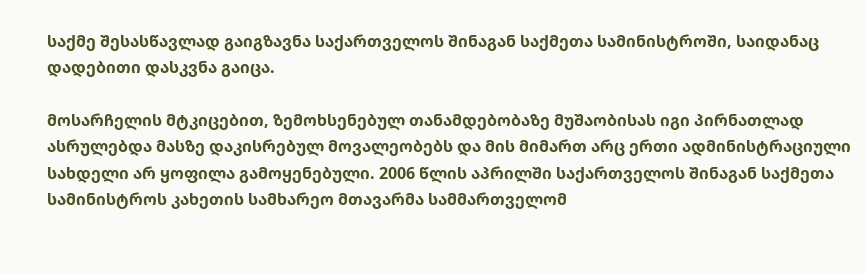საქმე შესასწავლად გაიგზავნა საქართველოს შინაგან საქმეთა სამინისტროში, საიდანაც დადებითი დასკვნა გაიცა.

მოსარჩელის მტკიცებით, ზემოხსენებულ თანამდებობაზე მუშაობისას იგი პირნათლად ასრულებდა მასზე დაკისრებულ მოვალეობებს და მის მიმართ არც ერთი ადმინისტრაციული სახდელი არ ყოფილა გამოყენებული. 2006 წლის აპრილში საქართველოს შინაგან საქმეთა სამინისტროს კახეთის სამხარეო მთავარმა სამმართველომ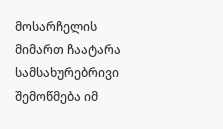მოსარჩელის მიმართ ჩაატარა სამსახურებრივი შემოწმება იმ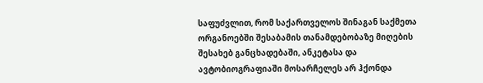საფუძვლით, რომ საქართველოს შინაგან საქმეთა ორგანოებში შესაბამის თანამდებობაზე მიღების შესახებ განცხადებაში, ანკეტასა და ავტობიოგრაფიაში მოსარჩელეს არ ჰქონდა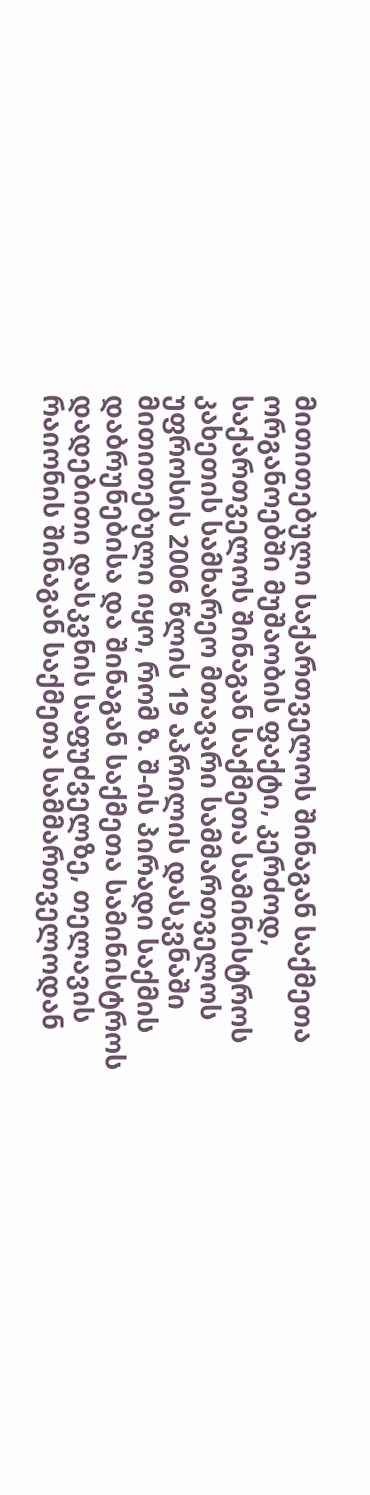მითითებული საქართველოს შინაგან საქმეთა ორგანოებში მუშაობის ფაქტი, კერძოდ, საქართველოს შინაგან საქმეთა სამინისტროს კახეთის სამხარეო მთავარი სამმართველოს უფროსის 2006 წლის 19 აპრილის დასკვნაში მითითებული იყო, რომ ზ. შ-ის პირადი საქმის დაბრუნებისა და შინაგან საქმეთა სამინისტროს დადებითი დასკვნის საფუძველზე, თელავის რაიონის შინაგან საქმეთა სამმართველოდან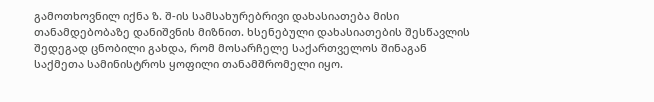გამოთხოვნილ იქნა ზ. შ-ის სამსახურებრივი დახასიათება მისი თანამდებობაზე დანიშვნის მიზნით. ხსენებული დახასიათების შესწავლის შედეგად ცნობილი გახდა, რომ მოსარჩელე საქართველოს შინაგან საქმეთა სამინისტროს ყოფილი თანამშრომელი იყო.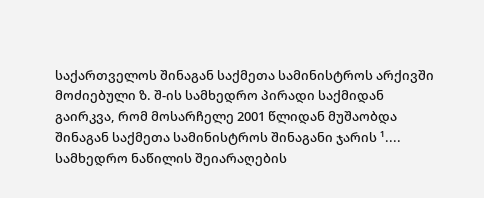საქართველოს შინაგან საქმეთა სამინისტროს არქივში მოძიებული ზ. შ-ის სამხედრო პირადი საქმიდან გაირკვა, რომ მოსარჩელე 2001 წლიდან მუშაობდა შინაგან საქმეთა სამინისტროს შინაგანი ჯარის ¹.... სამხედრო ნაწილის შეიარაღების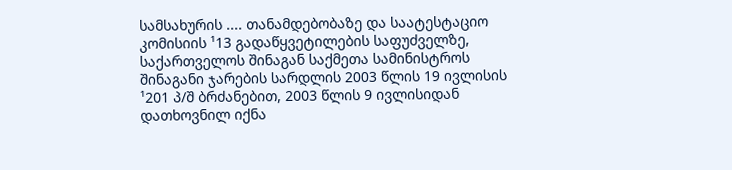სამსახურის .... თანამდებობაზე და საატესტაციო კომისიის ¹13 გადაწყვეტილების საფუძველზე, საქართველოს შინაგან საქმეთა სამინისტროს შინაგანი ჯარების სარდლის 2003 წლის 19 ივლისის ¹201 პ/შ ბრძანებით, 2003 წლის 9 ივლისიდან დათხოვნილ იქნა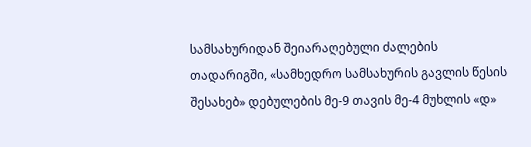სამსახურიდან შეიარაღებული ძალების თადარიგში, «სამხედრო სამსახურის გავლის წესის შესახებ» დებულების მე-9 თავის მე-4 მუხლის «დ»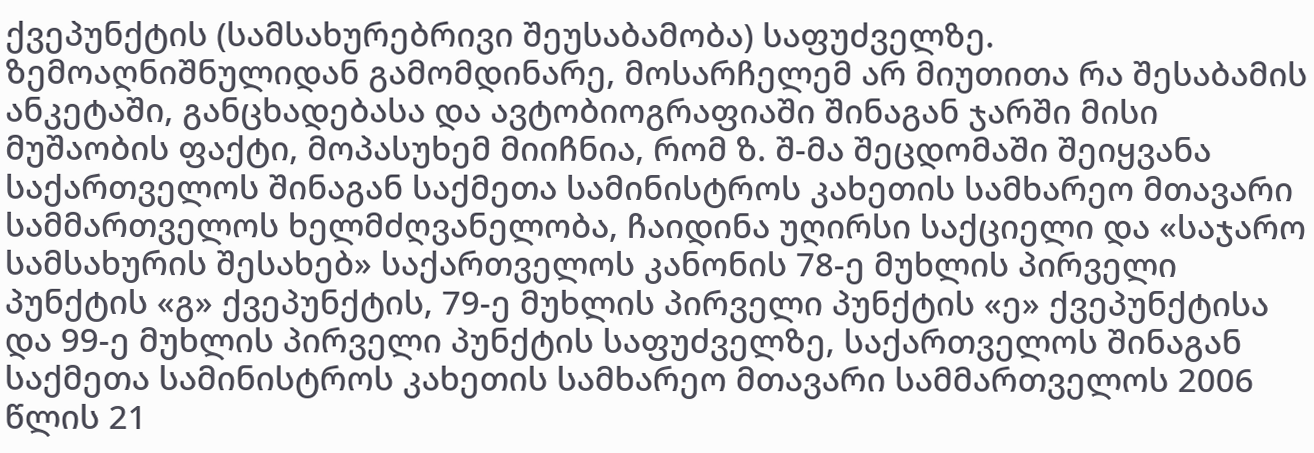ქვეპუნქტის (სამსახურებრივი შეუსაბამობა) საფუძველზე. ზემოაღნიშნულიდან გამომდინარე, მოსარჩელემ არ მიუთითა რა შესაბამის ანკეტაში, განცხადებასა და ავტობიოგრაფიაში შინაგან ჯარში მისი მუშაობის ფაქტი, მოპასუხემ მიიჩნია, რომ ზ. შ-მა შეცდომაში შეიყვანა საქართველოს შინაგან საქმეთა სამინისტროს კახეთის სამხარეო მთავარი სამმართველოს ხელმძღვანელობა, ჩაიდინა უღირსი საქციელი და «საჯარო სამსახურის შესახებ» საქართველოს კანონის 78-ე მუხლის პირველი პუნქტის «გ» ქვეპუნქტის, 79-ე მუხლის პირველი პუნქტის «ე» ქვეპუნქტისა და 99-ე მუხლის პირველი პუნქტის საფუძველზე, საქართველოს შინაგან საქმეთა სამინისტროს კახეთის სამხარეო მთავარი სამმართველოს 2006 წლის 21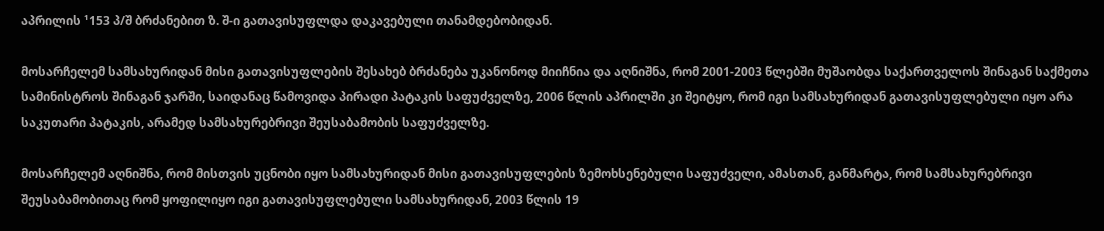აპრილის ¹153 პ/შ ბრძანებით ზ. შ-ი გათავისუფლდა დაკავებული თანამდებობიდან.

მოსარჩელემ სამსახურიდან მისი გათავისუფლების შესახებ ბრძანება უკანონოდ მიიჩნია და აღნიშნა, რომ 2001-2003 წლებში მუშაობდა საქართველოს შინაგან საქმეთა სამინისტროს შინაგან ჯარში, საიდანაც წამოვიდა პირადი პატაკის საფუძველზე, 2006 წლის აპრილში კი შეიტყო, რომ იგი სამსახურიდან გათავისუფლებული იყო არა საკუთარი პატაკის, არამედ სამსახურებრივი შეუსაბამობის საფუძველზე.

მოსარჩელემ აღნიშნა, რომ მისთვის უცნობი იყო სამსახურიდან მისი გათავისუფლების ზემოხსენებული საფუძველი, ამასთან, განმარტა, რომ სამსახურებრივი შეუსაბამობითაც რომ ყოფილიყო იგი გათავისუფლებული სამსახურიდან, 2003 წლის 19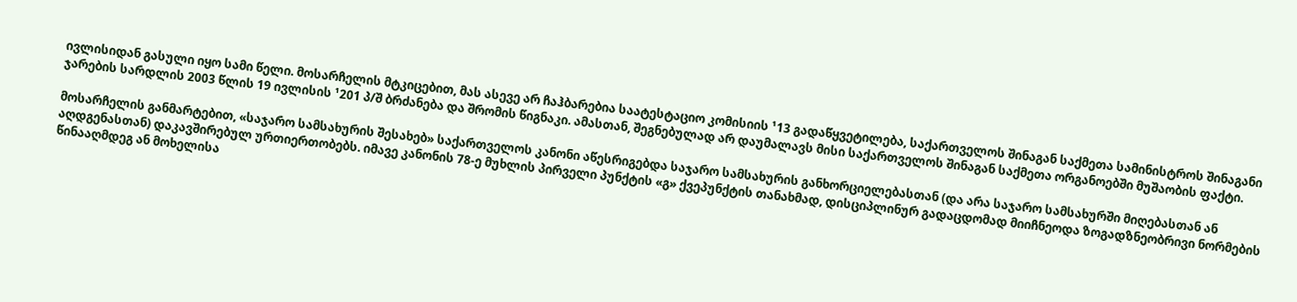ივლისიდან გასული იყო სამი წელი. მოსარჩელის მტკიცებით, მას ასევე არ ჩაჰბარებია საატესტაციო კომისიის ¹13 გადაწყვეტილება, საქართველოს შინაგან საქმეთა სამინისტროს შინაგანი ჯარების სარდლის 2003 წლის 19 ივლისის ¹201 პ/შ ბრძანება და შრომის წიგნაკი. ამასთან, შეგნებულად არ დაუმალავს მისი საქართველოს შინაგან საქმეთა ორგანოებში მუშაობის ფაქტი.

მოსარჩელის განმარტებით, «საჯარო სამსახურის შესახებ» საქართველოს კანონი აწესრიგებდა საჯარო სამსახურის განხორციელებასთან (და არა საჯარო სამსახურში მიღებასთან ან აღდგენასთან) დაკავშირებულ ურთიერთობებს. იმავე კანონის 78-ე მუხლის პირველი პუნქტის «გ» ქვეპუნქტის თანახმად, დისციპლინურ გადაცდომად მიიჩნეოდა ზოგადზნეობრივი ნორმების წინააღმდეგ ან მოხელისა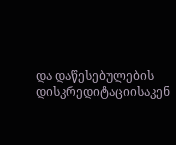და დაწესებულების დისკრედიტაციისაკენ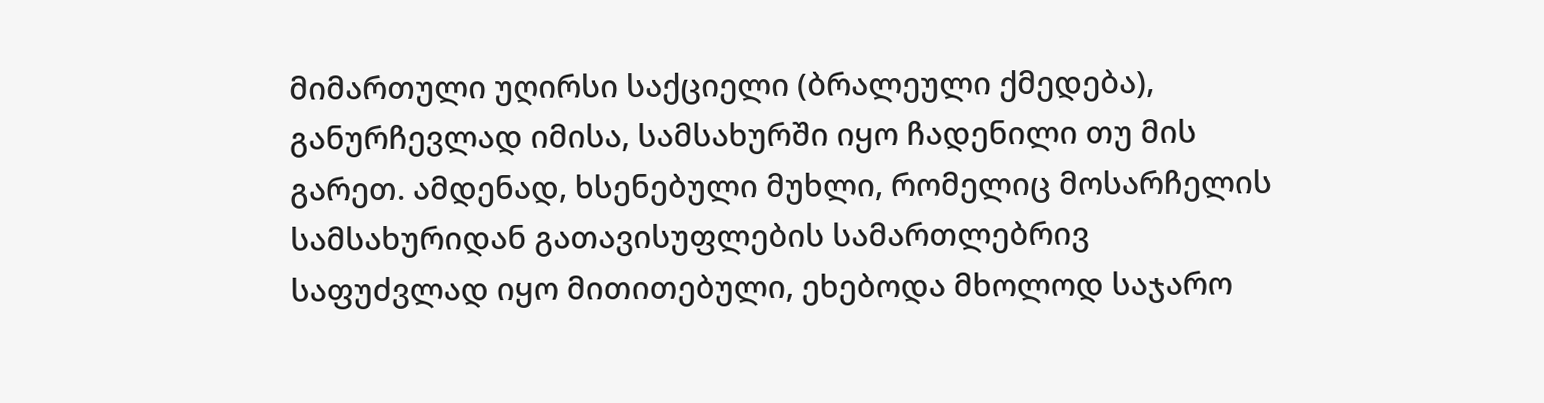მიმართული უღირსი საქციელი (ბრალეული ქმედება), განურჩევლად იმისა, სამსახურში იყო ჩადენილი თუ მის გარეთ. ამდენად, ხსენებული მუხლი, რომელიც მოსარჩელის სამსახურიდან გათავისუფლების სამართლებრივ საფუძვლად იყო მითითებული, ეხებოდა მხოლოდ საჯარო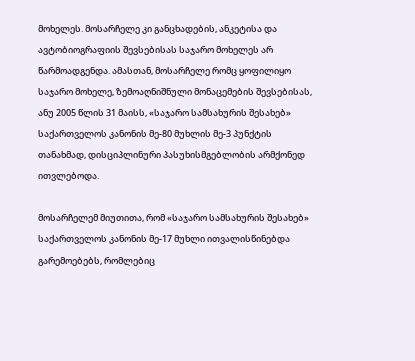მოხელეს. მოსარჩელე კი განცხადების, ანკეტისა და ავტობიოგრაფიის შევსებისას საჯარო მოხელეს არ წარმოადგენდა. ამასთან, მოსარჩელე რომც ყოფილიყო საჯარო მოხელე, ზემოაღნიშნული მონაცემების შევსებისას, ანუ 2005 წლის 31 მაისს, «საჯარო სამსახურის შესახებ» საქართველოს კანონის მე-80 მუხლის მე-3 პუნქტის თანახმად, დისციპლინური პასუხისმგებლობის არმქონედ ითვლებოდა.

მოსარჩელემ მიუთითა, რომ «საჯარო სამსახურის შესახებ» საქართველოს კანონის მე-17 მუხლი ითვალისწინებდა გარემოებებს, რომლებიც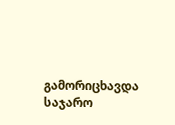გამორიცხავდა საჯარო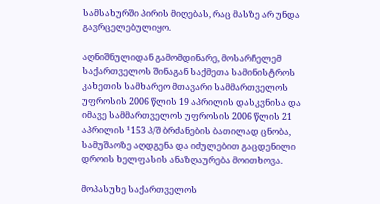სამსახურში პირის მიღებას, რაც მასზე არ უნდა გავრცელებულიყო.

აღნიშნულიდან გამომდინარე, მოსარჩელემ საქართველოს შინაგან საქმეთა სამინისტროს კახეთის სამხარეო მთავარი სამმართველოს უფროსის 2006 წლის 19 აპრილის დასკვნისა და იმავე სამმართველოს უფროსის 2006 წლის 21 აპრილის ¹153 პ/შ ბრძანების ბათილად ცნობა, სამუშაოზე აღდგენა და იძულებით გაცდენილი დროის ხელფასის ანაზღაურება მოითხოვა.

მოპასუხე საქართველოს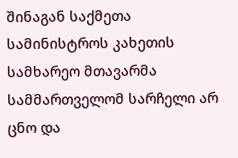შინაგან საქმეთა სამინისტროს კახეთის სამხარეო მთავარმა სამმართველომ სარჩელი არ ცნო და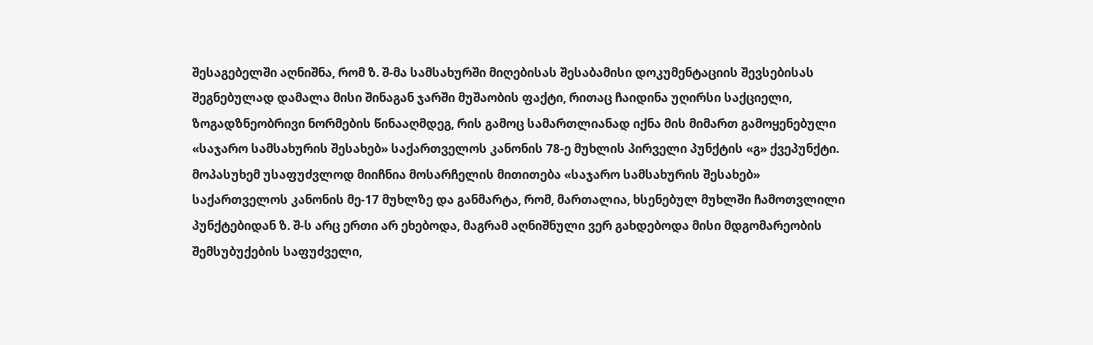შესაგებელში აღნიშნა, რომ ზ. შ-მა სამსახურში მიღებისას შესაბამისი დოკუმენტაციის შევსებისას შეგნებულად დამალა მისი შინაგან ჯარში მუშაობის ფაქტი, რითაც ჩაიდინა უღირსი საქციელი, ზოგადზნეობრივი ნორმების წინააღმდეგ, რის გამოც სამართლიანად იქნა მის მიმართ გამოყენებული «საჯარო სამსახურის შესახებ» საქართველოს კანონის 78-ე მუხლის პირველი პუნქტის «გ» ქვეპუნქტი. მოპასუხემ უსაფუძვლოდ მიიჩნია მოსარჩელის მითითება «საჯარო სამსახურის შესახებ» საქართველოს კანონის მე-17 მუხლზე და განმარტა, რომ, მართალია, ხსენებულ მუხლში ჩამოთვლილი პუნქტებიდან ზ. შ-ს არც ერთი არ ეხებოდა, მაგრამ აღნიშნული ვერ გახდებოდა მისი მდგომარეობის შემსუბუქების საფუძველი,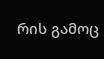რის გამოც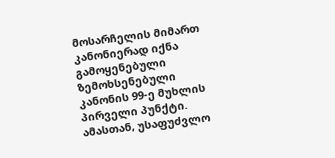მოსარჩელის მიმართ კანონიერად იქნა გამოყენებული ზემოხსენებული კანონის 99-ე მუხლის პირველი პუნქტი. ამასთან, უსაფუძვლო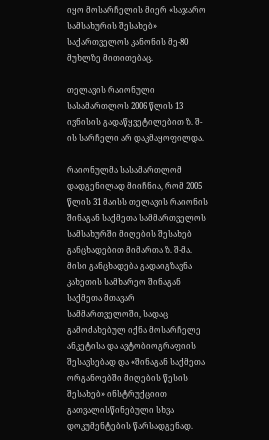იყო მოსარჩელის მიერ «საჯარო სამსახურის შესახებ» საქართველოს კანონის მე-80 მუხლზე მითითებაც.

თელავის რაიონული სასამართლოს 2006 წლის 13 ივნისის გადაწყვეტილებით ზ. შ-ის სარჩელი არ დაკმაყოფილდა.

რაიონულმა სასამართლომ დადგენილად მიიჩნია, რომ 2005 წლის 31 მაისს თელავის რაიონის შინაგან საქმეთა სამმართველოს სამსახურში მიღების შესახებ განცხადებით მიმართა ზ. შ-მა. მისი განცხადება გადაიგზავნა კახეთის სამხარეო შინაგან საქმეთა მთავარ სამმართველოში, სადაც გამოძახებულ იქნა მოსარჩელე ანკეტისა და ავტობიოგრაფიის შესავსებად და «შინაგან საქმეთა ორგანოებში მიღების წესის შესახებ» ინსტრუქციით გათვალისწინებული სხვა დოკუმენტების წარსადგენად.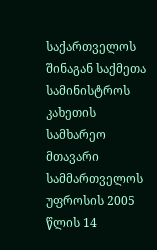საქართველოს შინაგან საქმეთა სამინისტროს კახეთის სამხარეო მთავარი სამმართველოს უფროსის 2005 წლის 14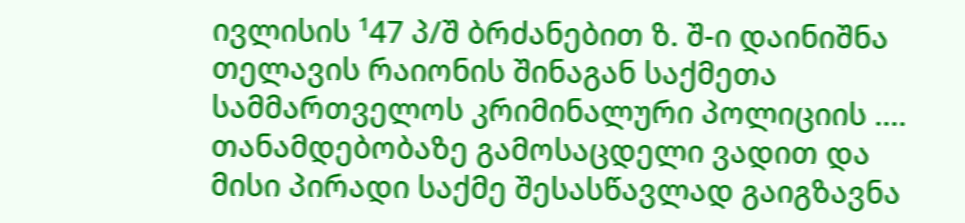ივლისის ¹47 პ/შ ბრძანებით ზ. შ-ი დაინიშნა თელავის რაიონის შინაგან საქმეთა სამმართველოს კრიმინალური პოლიციის .... თანამდებობაზე გამოსაცდელი ვადით და მისი პირადი საქმე შესასწავლად გაიგზავნა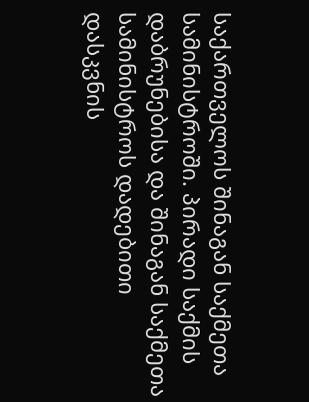საქართველოს შინაგან საქმეთა სამინისტროში. პირადი საქმის დაბრუნებისა და შინაგან საქმეთა სამინისტროს დადებითი დასკვნის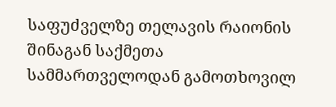საფუძველზე თელავის რაიონის შინაგან საქმეთა სამმართველოდან გამოთხოვილ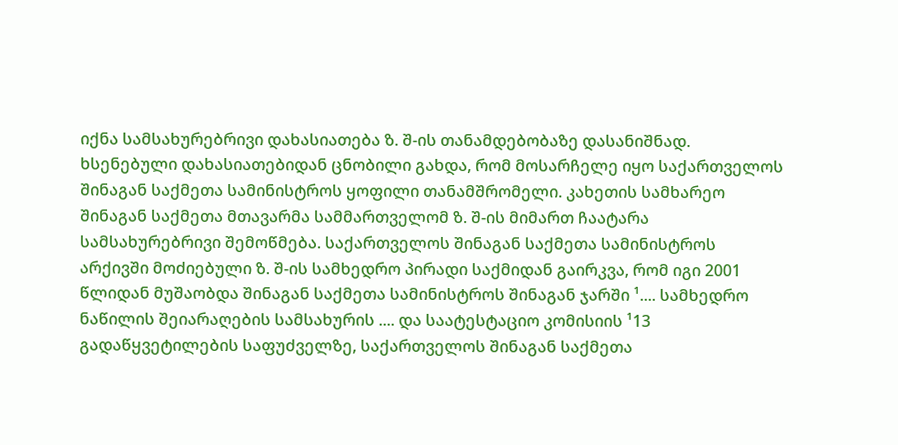იქნა სამსახურებრივი დახასიათება ზ. შ-ის თანამდებობაზე დასანიშნად. ხსენებული დახასიათებიდან ცნობილი გახდა, რომ მოსარჩელე იყო საქართველოს შინაგან საქმეთა სამინისტროს ყოფილი თანამშრომელი. კახეთის სამხარეო შინაგან საქმეთა მთავარმა სამმართველომ ზ. შ-ის მიმართ ჩაატარა სამსახურებრივი შემოწმება. საქართველოს შინაგან საქმეთა სამინისტროს არქივში მოძიებული ზ. შ-ის სამხედრო პირადი საქმიდან გაირკვა, რომ იგი 2001 წლიდან მუშაობდა შინაგან საქმეთა სამინისტროს შინაგან ჯარში ¹.... სამხედრო ნაწილის შეიარაღების სამსახურის .... და საატესტაციო კომისიის ¹13 გადაწყვეტილების საფუძველზე, საქართველოს შინაგან საქმეთა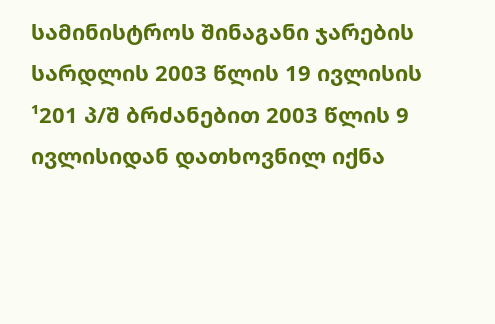სამინისტროს შინაგანი ჯარების სარდლის 2003 წლის 19 ივლისის ¹201 პ/შ ბრძანებით 2003 წლის 9 ივლისიდან დათხოვნილ იქნა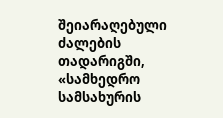შეიარაღებული ძალების თადარიგში, «სამხედრო სამსახურის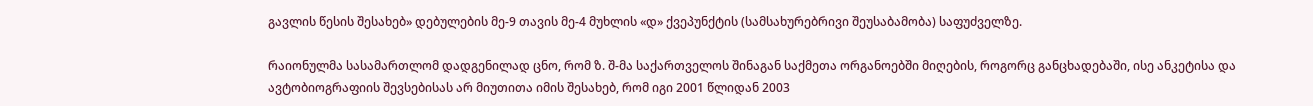გავლის წესის შესახებ» დებულების მე-9 თავის მე-4 მუხლის «დ» ქვეპუნქტის (სამსახურებრივი შეუსაბამობა) საფუძველზე.

რაიონულმა სასამართლომ დადგენილად ცნო, რომ ზ. შ-მა საქართველოს შინაგან საქმეთა ორგანოებში მიღების, როგორც განცხადებაში, ისე ანკეტისა და ავტობიოგრაფიის შევსებისას არ მიუთითა იმის შესახებ, რომ იგი 2001 წლიდან 2003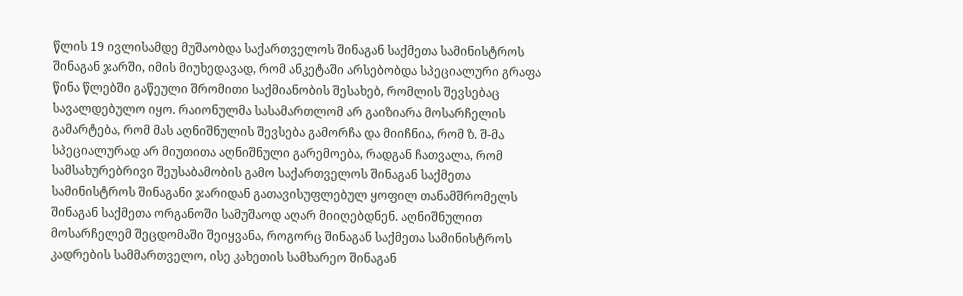წლის 19 ივლისამდე მუშაობდა საქართველოს შინაგან საქმეთა სამინისტროს შინაგან ჯარში, იმის მიუხედავად, რომ ანკეტაში არსებობდა სპეციალური გრაფა წინა წლებში გაწეული შრომითი საქმიანობის შესახებ, რომლის შევსებაც სავალდებულო იყო. რაიონულმა სასამართლომ არ გაიზიარა მოსარჩელის გამარტება, რომ მას აღნიშნულის შევსება გამორჩა და მიიჩნია, რომ ზ. შ-მა სპეციალურად არ მიუთითა აღნიშნული გარემოება, რადგან ჩათვალა, რომ სამსახურებრივი შეუსაბამობის გამო საქართველოს შინაგან საქმეთა სამინისტროს შინაგანი ჯარიდან გათავისუფლებულ ყოფილ თანამშრომელს შინაგან საქმეთა ორგანოში სამუშაოდ აღარ მიიღებდნენ. აღნიშნულით მოსარჩელემ შეცდომაში შეიყვანა, როგორც შინაგან საქმეთა სამინისტროს კადრების სამმართველო, ისე კახეთის სამხარეო შინაგან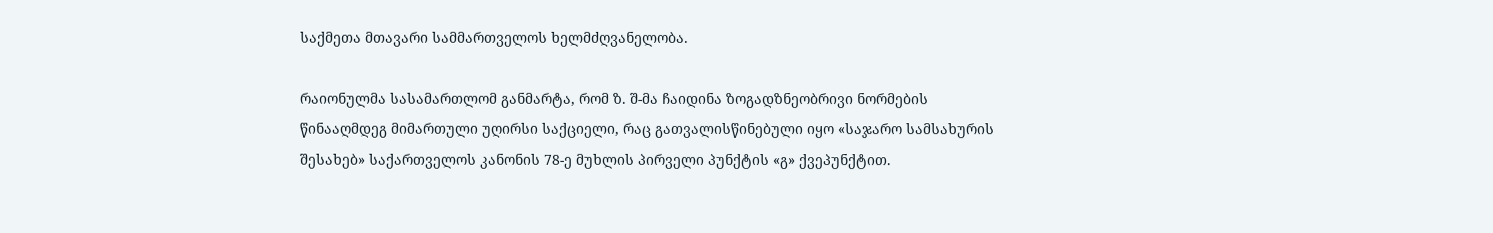საქმეთა მთავარი სამმართველოს ხელმძღვანელობა.

რაიონულმა სასამართლომ განმარტა, რომ ზ. შ-მა ჩაიდინა ზოგადზნეობრივი ნორმების წინააღმდეგ მიმართული უღირსი საქციელი, რაც გათვალისწინებული იყო «საჯარო სამსახურის შესახებ» საქართველოს კანონის 78-ე მუხლის პირველი პუნქტის «გ» ქვეპუნქტით.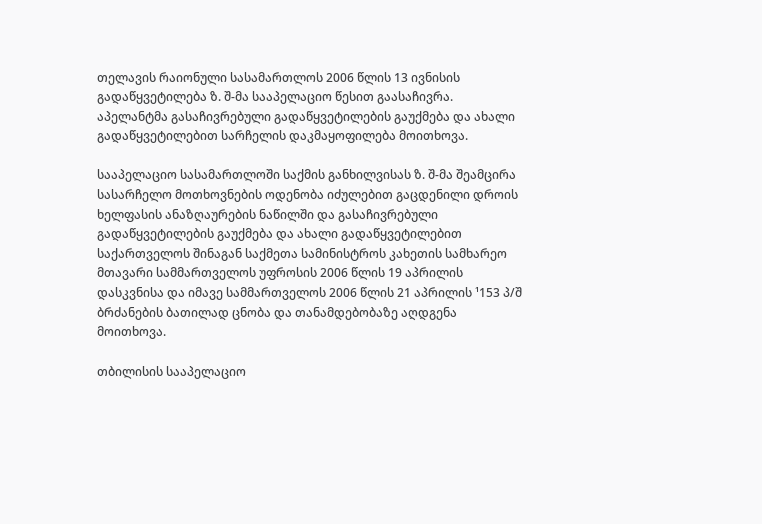თელავის რაიონული სასამართლოს 2006 წლის 13 ივნისის გადაწყვეტილება ზ. შ-მა სააპელაციო წესით გაასაჩივრა. აპელანტმა გასაჩივრებული გადაწყვეტილების გაუქმება და ახალი გადაწყვეტილებით სარჩელის დაკმაყოფილება მოითხოვა.

სააპელაციო სასამართლოში საქმის განხილვისას ზ. შ-მა შეამცირა სასარჩელო მოთხოვნების ოდენობა იძულებით გაცდენილი დროის ხელფასის ანაზღაურების ნაწილში და გასაჩივრებული გადაწყვეტილების გაუქმება და ახალი გადაწყვეტილებით საქართველოს შინაგან საქმეთა სამინისტროს კახეთის სამხარეო მთავარი სამმართველოს უფროსის 2006 წლის 19 აპრილის დასკვნისა და იმავე სამმართველოს 2006 წლის 21 აპრილის ¹153 პ/შ ბრძანების ბათილად ცნობა და თანამდებობაზე აღდგენა მოითხოვა.

თბილისის სააპელაციო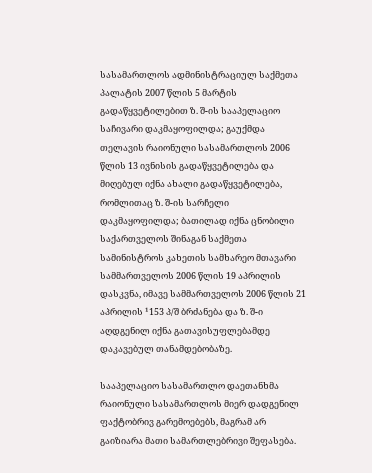სასამართლოს ადმინისტრაციულ საქმეთა პალატის 2007 წლის 5 მარტის გადაწყვეტილებით ზ. შ-ის სააპელაციო საჩივარი დაკმაყოფილდა; გაუქმდა თელავის რაიონული სასამართლოს 2006 წლის 13 ივნისის გადაწყვეტილება და მიღებულ იქნა ახალი გადაწყვეტილება, რომლითაც ზ. შ-ის სარჩელი დაკმაყოფილდა; ბათილად იქნა ცნობილი საქართველოს შინაგან საქმეთა სამინისტროს კახეთის სამხარეო მთავარი სამმართველოს 2006 წლის 19 აპრილის დასკვნა, იმავე სამმართველოს 2006 წლის 21 აპრილის ¹153 პ/შ ბრძანება და ზ. შ-ი აღდგენილ იქნა გათავისუფლებამდე დაკავებულ თანამდებობაზე.

სააპელაციო სასამართლო დაეთანხმა რაიონული სასამართლოს მიერ დადგენილ ფაქტობრივ გარემოებებს, მაგრამ არ გაიზიარა მათი სამართლებრივი შეფასება.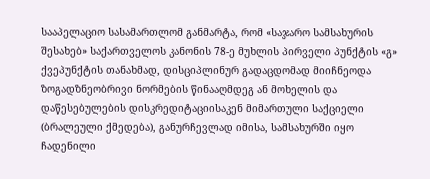სააპელაციო სასამართლომ განმარტა, რომ «საჯარო სამსახურის შესახებ» საქართველოს კანონის 78-ე მუხლის პირველი პუნქტის «გ» ქვეპუნქტის თანახმად, დისციპლინურ გადაცდომად მიიჩნეოდა ზოგადზნეობრივი ნორმების წინააღმდეგ ან მოხელის და დაწესებულების დისკრედიტაციისაკენ მიმართული საქციელი (ბრალეული ქმედება), განურჩევლად იმისა, სამსახურში იყო ჩადენილი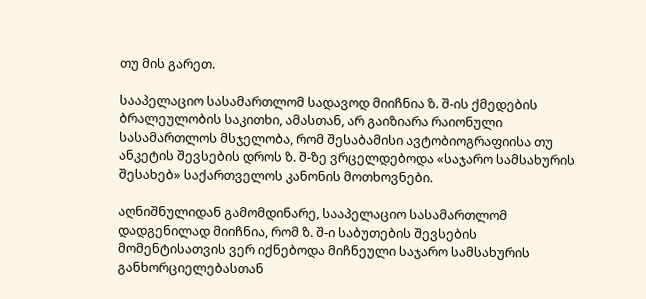თუ მის გარეთ.

სააპელაციო სასამართლომ სადავოდ მიიჩნია ზ. შ-ის ქმედების ბრალეულობის საკითხი, ამასთან, არ გაიზიარა რაიონული სასამართლოს მსჯელობა, რომ შესაბამისი ავტობიოგრაფიისა თუ ანკეტის შევსების დროს ზ. შ-ზე ვრცელდებოდა «საჯარო სამსახურის შესახებ» საქართველოს კანონის მოთხოვნები.

აღნიშნულიდან გამომდინარე, სააპელაციო სასამართლომ დადგენილად მიიჩნია, რომ ზ. შ-ი საბუთების შევსების მომენტისათვის ვერ იქნებოდა მიჩნეული საჯარო სამსახურის განხორციელებასთან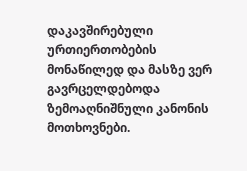დაკავშირებული ურთიერთობების მონაწილედ და მასზე ვერ გავრცელდებოდა ზემოაღნიშნული კანონის მოთხოვნები.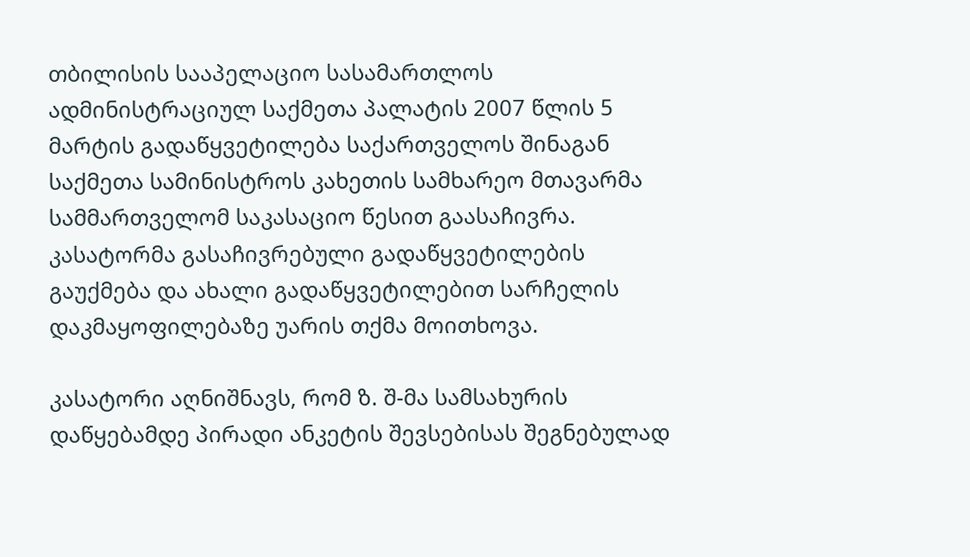თბილისის სააპელაციო სასამართლოს ადმინისტრაციულ საქმეთა პალატის 2007 წლის 5 მარტის გადაწყვეტილება საქართველოს შინაგან საქმეთა სამინისტროს კახეთის სამხარეო მთავარმა სამმართველომ საკასაციო წესით გაასაჩივრა. კასატორმა გასაჩივრებული გადაწყვეტილების გაუქმება და ახალი გადაწყვეტილებით სარჩელის დაკმაყოფილებაზე უარის თქმა მოითხოვა.

კასატორი აღნიშნავს, რომ ზ. შ-მა სამსახურის დაწყებამდე პირადი ანკეტის შევსებისას შეგნებულად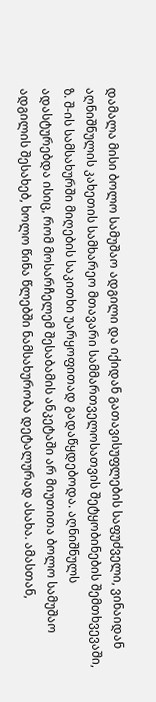დამალა მისი ბოლო სამუშაო ადგილი და იქიდან გათავისუფლების საფუძველი, ვინაიდან აღნიშნულის კახეთის სამხარეო მთავარი სამმართველოსათვის შეტყობინების შემთხვევაში, ზ. შ-ის სამსახურში მიღების საკითხი უარყოფითად გადაწყდებოდა. აღნიშნულს ადასტურებდა ისიც, რომ მოსარჩელემ შესაბამის ანკეტაში არ მიუთითა ბოლო სამუშაო ადგილის შესახებ, ხოლო წინა წლებში ნამსახურობა დეტალურად ასახა. ამასთან,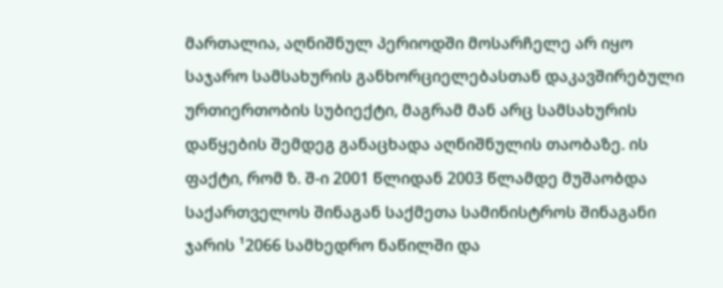მართალია, აღნიშნულ პერიოდში მოსარჩელე არ იყო საჯარო სამსახურის განხორციელებასთან დაკავშირებული ურთიერთობის სუბიექტი, მაგრამ მან არც სამსახურის დაწყების შემდეგ განაცხადა აღნიშნულის თაობაზე. ის ფაქტი, რომ ზ. შ-ი 2001 წლიდან 2003 წლამდე მუშაობდა საქართველოს შინაგან საქმეთა სამინისტროს შინაგანი ჯარის ¹2066 სამხედრო ნაწილში და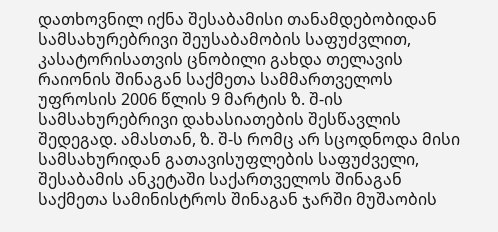დათხოვნილ იქნა შესაბამისი თანამდებობიდან სამსახურებრივი შეუსაბამობის საფუძვლით, კასატორისათვის ცნობილი გახდა თელავის რაიონის შინაგან საქმეთა სამმართველოს უფროსის 2006 წლის 9 მარტის ზ. შ-ის სამსახურებრივი დახასიათების შესწავლის შედეგად. ამასთან, ზ. შ-ს რომც არ სცოდნოდა მისი სამსახურიდან გათავისუფლების საფუძველი, შესაბამის ანკეტაში საქართველოს შინაგან საქმეთა სამინისტროს შინაგან ჯარში მუშაობის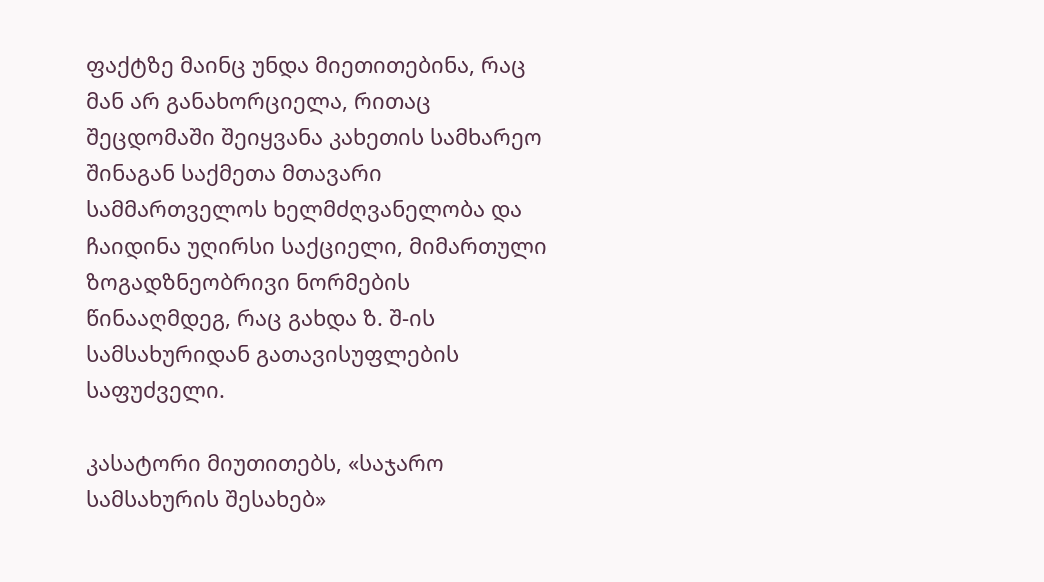ფაქტზე მაინც უნდა მიეთითებინა, რაც მან არ განახორციელა, რითაც შეცდომაში შეიყვანა კახეთის სამხარეო შინაგან საქმეთა მთავარი სამმართველოს ხელმძღვანელობა და ჩაიდინა უღირსი საქციელი, მიმართული ზოგადზნეობრივი ნორმების წინააღმდეგ, რაც გახდა ზ. შ-ის სამსახურიდან გათავისუფლების საფუძველი.

კასატორი მიუთითებს, «საჯარო სამსახურის შესახებ»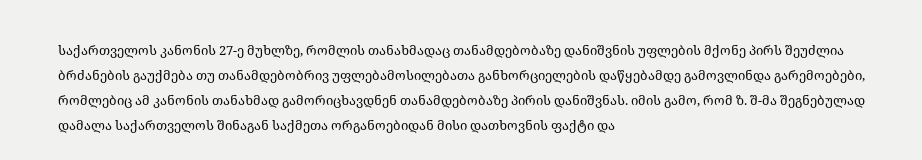საქართველოს კანონის 27-ე მუხლზე, რომლის თანახმადაც თანამდებობაზე დანიშვნის უფლების მქონე პირს შეუძლია ბრძანების გაუქმება თუ თანამდებობრივ უფლებამოსილებათა განხორციელების დაწყებამდე გამოვლინდა გარემოებები, რომლებიც ამ კანონის თანახმად გამორიცხავდნენ თანამდებობაზე პირის დანიშვნას. იმის გამო, რომ ზ. შ-მა შეგნებულად დამალა საქართველოს შინაგან საქმეთა ორგანოებიდან მისი დათხოვნის ფაქტი და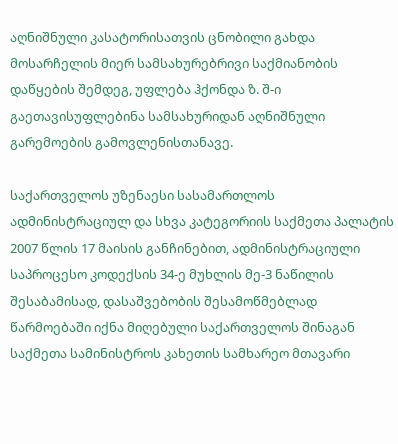აღნიშნული კასატორისათვის ცნობილი გახდა მოსარჩელის მიერ სამსახურებრივი საქმიანობის დაწყების შემდეგ, უფლება ჰქონდა ზ. შ-ი გაეთავისუფლებინა სამსახურიდან აღნიშნული გარემოების გამოვლენისთანავე.

საქართველოს უზენაესი სასამართლოს ადმინისტრაციულ და სხვა კატეგორიის საქმეთა პალატის 2007 წლის 17 მაისის განჩინებით, ადმინისტრაციული საპროცესო კოდექსის 34-ე მუხლის მე-3 ნაწილის შესაბამისად, დასაშვებობის შესამოწმებლად წარმოებაში იქნა მიღებული საქართველოს შინაგან საქმეთა სამინისტროს კახეთის სამხარეო მთავარი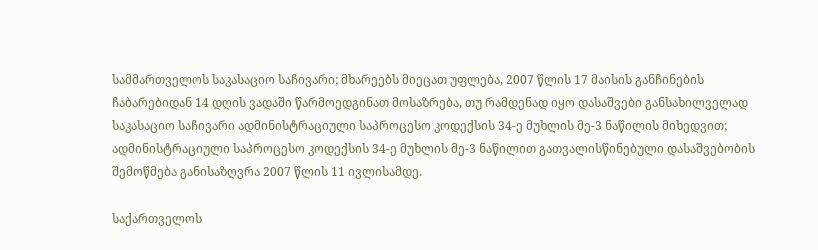სამმართველოს საკასაციო საჩივარი; მხარეებს მიეცათ უფლება, 2007 წლის 17 მაისის განჩინების ჩაბარებიდან 14 დღის ვადაში წარმოედგინათ მოსაზრება, თუ რამდენად იყო დასაშვები განსახილველად საკასაციო საჩივარი ადმინისტრაციული საპროცესო კოდექსის 34-ე მუხლის მე-3 ნაწილის მიხედვით; ადმინისტრაციული საპროცესო კოდექსის 34-ე მუხლის მე-3 ნაწილით გათვალისწინებული დასაშვებობის შემოწმება განისაზღვრა 2007 წლის 11 ივლისამდე.

საქართველოს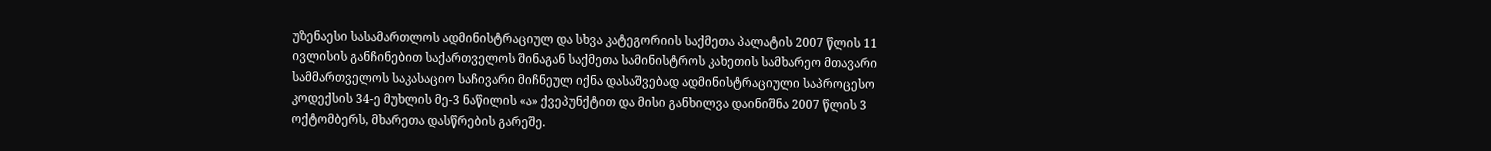უზენაესი სასამართლოს ადმინისტრაციულ და სხვა კატეგორიის საქმეთა პალატის 2007 წლის 11 ივლისის განჩინებით საქართველოს შინაგან საქმეთა სამინისტროს კახეთის სამხარეო მთავარი სამმართველოს საკასაციო საჩივარი მიჩნეულ იქნა დასაშვებად ადმინისტრაციული საპროცესო კოდექსის 34-ე მუხლის მე-3 ნაწილის «ა» ქვეპუნქტით და მისი განხილვა დაინიშნა 2007 წლის 3 ოქტომბერს, მხარეთა დასწრების გარეშე.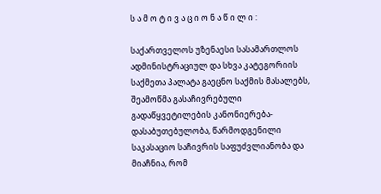ს ა მ ო ტ ი ვ ა ც ი ო ნ ა წ ი ლ ი :

საქართველოს უზენაესი სასამართლოს ადმინისტრაციულ და სხვა კატეგორიის საქმეთა პალატა გაეცნო საქმის მასალებს, შეამოწმა გასაჩივრებული გადაწყვეტილების კანონიერება-დასაბუთებულობა, წარმოდგენილი საკასაციო საჩივრის საფუძვლიანობა და მიაჩნია, რომ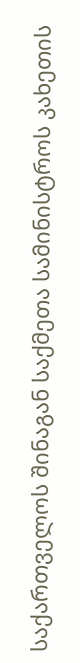საქართველოს შინაგან საქმეთა სამინისტროს კახეთის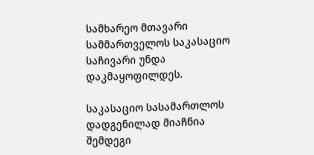სამხარეო მთავარი სამმართველოს საკასაციო საჩივარი უნდა დაკმაყოფილდეს.

საკასაციო სასამართლოს დადგენილად მიაჩნია შემდეგი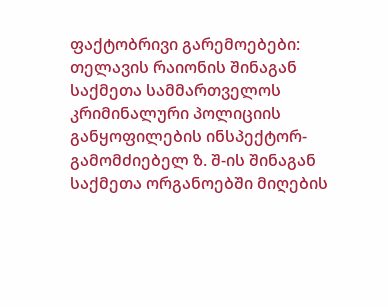ფაქტობრივი გარემოებები: თელავის რაიონის შინაგან საქმეთა სამმართველოს კრიმინალური პოლიციის განყოფილების ინსპექტორ-გამომძიებელ ზ. შ-ის შინაგან საქმეთა ორგანოებში მიღების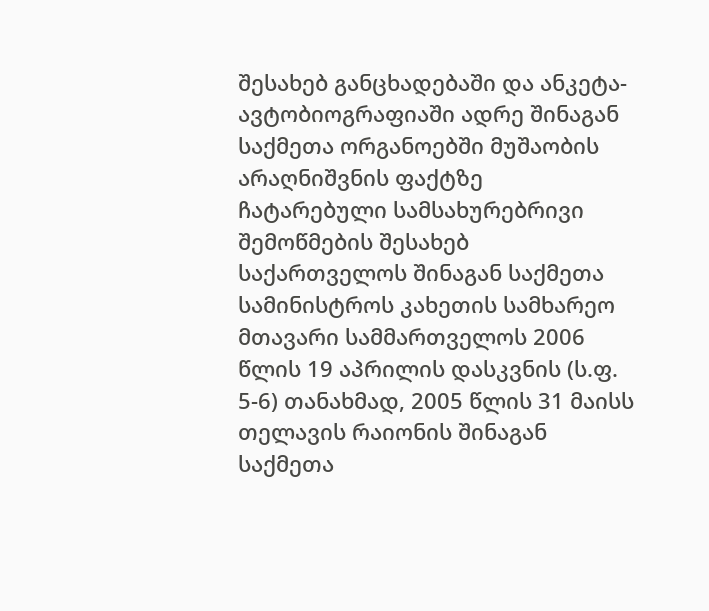შესახებ განცხადებაში და ანკეტა-ავტობიოგრაფიაში ადრე შინაგან საქმეთა ორგანოებში მუშაობის არაღნიშვნის ფაქტზე ჩატარებული სამსახურებრივი შემოწმების შესახებ საქართველოს შინაგან საქმეთა სამინისტროს კახეთის სამხარეო მთავარი სამმართველოს 2006 წლის 19 აპრილის დასკვნის (ს.ფ. 5-6) თანახმად, 2005 წლის 31 მაისს თელავის რაიონის შინაგან საქმეთა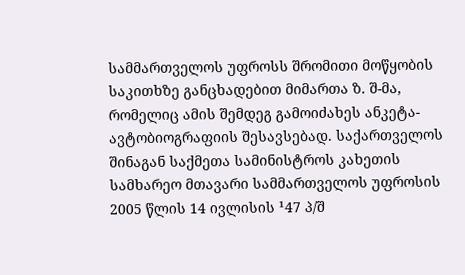სამმართველოს უფროსს შრომითი მოწყობის საკითხზე განცხადებით მიმართა ზ. შ-მა, რომელიც ამის შემდეგ გამოიძახეს ანკეტა-ავტობიოგრაფიის შესავსებად. საქართველოს შინაგან საქმეთა სამინისტროს კახეთის სამხარეო მთავარი სამმართველოს უფროსის 2005 წლის 14 ივლისის ¹47 პ/შ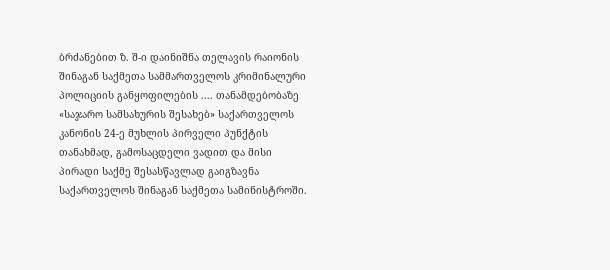ბრძანებით ზ. შ-ი დაინიშნა თელავის რაიონის შინაგან საქმეთა სამმართველოს კრიმინალური პოლიციის განყოფილების .... თანამდებობაზე «საჯარო სამსახურის შესახებ» საქართველოს კანონის 24-ე მუხლის პირველი პუნქტის თანახმად, გამოსაცდელი ვადით და მისი პირადი საქმე შესასწავლად გაიგზავნა საქართველოს შინაგან საქმეთა სამინისტროში.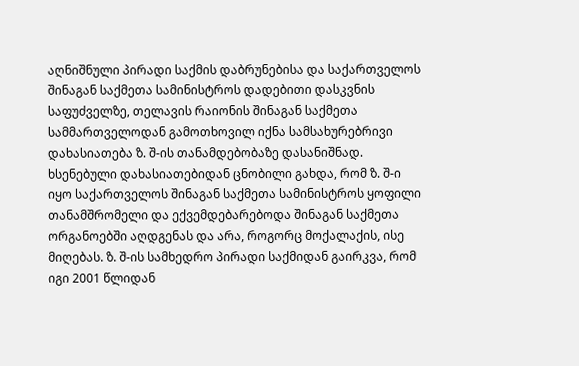აღნიშნული პირადი საქმის დაბრუნებისა და საქართველოს შინაგან საქმეთა სამინისტროს დადებითი დასკვნის საფუძველზე, თელავის რაიონის შინაგან საქმეთა სამმართველოდან გამოთხოვილ იქნა სამსახურებრივი დახასიათება ზ. შ-ის თანამდებობაზე დასანიშნად. ხსენებული დახასიათებიდან ცნობილი გახდა, რომ ზ. შ-ი იყო საქართველოს შინაგან საქმეთა სამინისტროს ყოფილი თანამშრომელი და ექვემდებარებოდა შინაგან საქმეთა ორგანოებში აღდგენას და არა, როგორც მოქალაქის, ისე მიღებას. ზ. შ-ის სამხედრო პირადი საქმიდან გაირკვა, რომ იგი 2001 წლიდან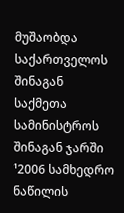მუშაობდა საქართველოს შინაგან საქმეთა სამინისტროს შინაგან ჯარში ¹2006 სამხედრო ნაწილის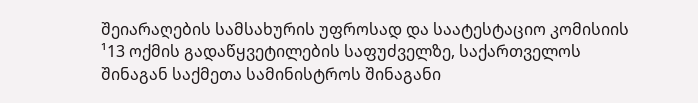შეიარაღების სამსახურის უფროსად და საატესტაციო კომისიის ¹13 ოქმის გადაწყვეტილების საფუძველზე, საქართველოს შინაგან საქმეთა სამინისტროს შინაგანი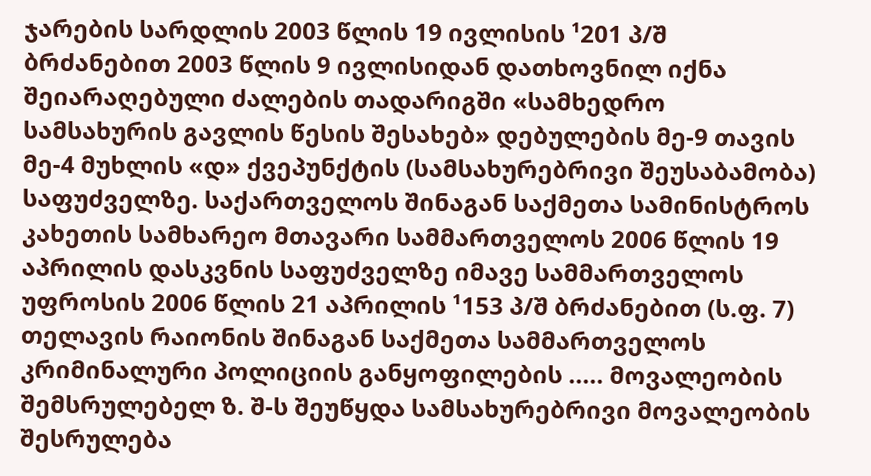ჯარების სარდლის 2003 წლის 19 ივლისის ¹201 პ/შ ბრძანებით 2003 წლის 9 ივლისიდან დათხოვნილ იქნა შეიარაღებული ძალების თადარიგში «სამხედრო სამსახურის გავლის წესის შესახებ» დებულების მე-9 თავის მე-4 მუხლის «დ» ქვეპუნქტის (სამსახურებრივი შეუსაბამობა) საფუძველზე. საქართველოს შინაგან საქმეთა სამინისტროს კახეთის სამხარეო მთავარი სამმართველოს 2006 წლის 19 აპრილის დასკვნის საფუძველზე იმავე სამმართველოს უფროსის 2006 წლის 21 აპრილის ¹153 პ/შ ბრძანებით (ს.ფ. 7) თელავის რაიონის შინაგან საქმეთა სამმართველოს კრიმინალური პოლიციის განყოფილების ..... მოვალეობის შემსრულებელ ზ. შ-ს შეუწყდა სამსახურებრივი მოვალეობის შესრულება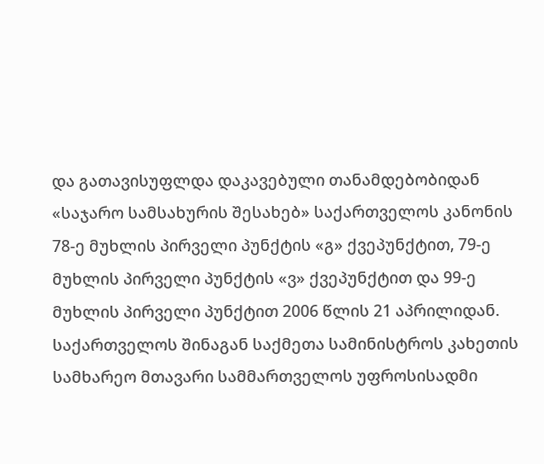და გათავისუფლდა დაკავებული თანამდებობიდან «საჯარო სამსახურის შესახებ» საქართველოს კანონის 78-ე მუხლის პირველი პუნქტის «გ» ქვეპუნქტით, 79-ე მუხლის პირველი პუნქტის «ვ» ქვეპუნქტით და 99-ე მუხლის პირველი პუნქტით 2006 წლის 21 აპრილიდან. საქართველოს შინაგან საქმეთა სამინისტროს კახეთის სამხარეო მთავარი სამმართველოს უფროსისადმი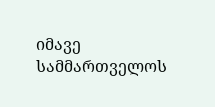იმავე სამმართველოს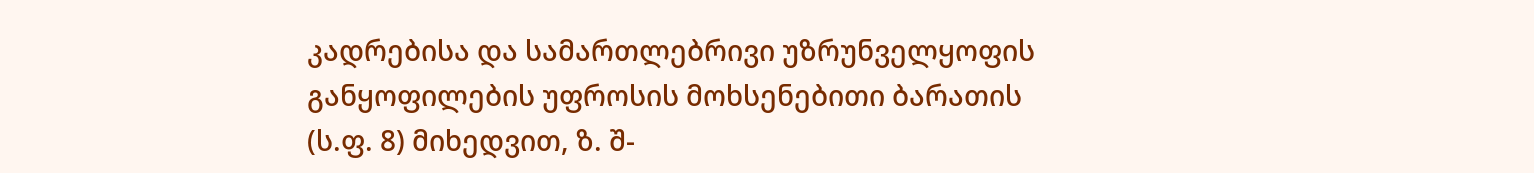კადრებისა და სამართლებრივი უზრუნველყოფის განყოფილების უფროსის მოხსენებითი ბარათის (ს.ფ. 8) მიხედვით, ზ. შ-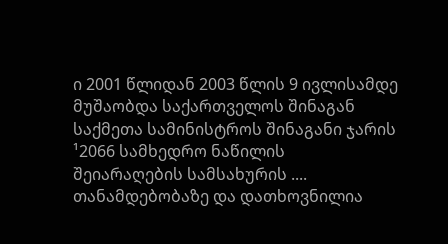ი 2001 წლიდან 2003 წლის 9 ივლისამდე მუშაობდა საქართველოს შინაგან საქმეთა სამინისტროს შინაგანი ჯარის ¹2066 სამხედრო ნაწილის შეიარაღების სამსახურის .... თანამდებობაზე და დათხოვნილია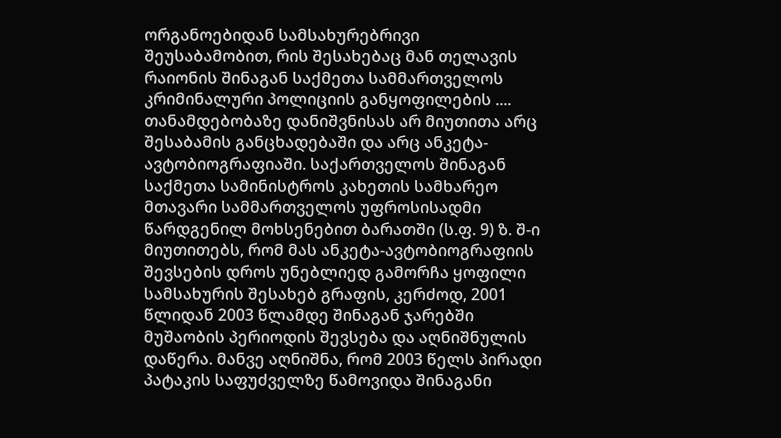ორგანოებიდან სამსახურებრივი შეუსაბამობით, რის შესახებაც მან თელავის რაიონის შინაგან საქმეთა სამმართველოს კრიმინალური პოლიციის განყოფილების .... თანამდებობაზე დანიშვნისას არ მიუთითა არც შესაბამის განცხადებაში და არც ანკეტა-ავტობიოგრაფიაში. საქართველოს შინაგან საქმეთა სამინისტროს კახეთის სამხარეო მთავარი სამმართველოს უფროსისადმი წარდგენილ მოხსენებით ბარათში (ს.ფ. 9) ზ. შ-ი მიუთითებს, რომ მას ანკეტა-ავტობიოგრაფიის შევსების დროს უნებლიედ გამორჩა ყოფილი სამსახურის შესახებ გრაფის, კერძოდ, 2001 წლიდან 2003 წლამდე შინაგან ჯარებში მუშაობის პერიოდის შევსება და აღნიშნულის დაწერა. მანვე აღნიშნა, რომ 2003 წელს პირადი პატაკის საფუძველზე წამოვიდა შინაგანი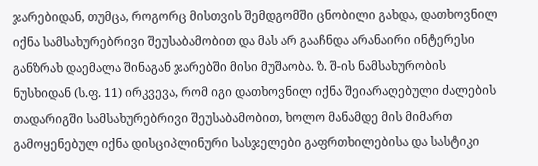ჯარებიდან, თუმცა, როგორც მისთვის შემდგომში ცნობილი გახდა, დათხოვნილ იქნა სამსახურებრივი შეუსაბამობით და მას არ გააჩნდა არანაირი ინტერესი განზრახ დაემალა შინაგან ჯარებში მისი მუშაობა. ზ. შ-ის ნამსახურობის ნუსხიდან (ს.ფ. 11) ირკვევა, რომ იგი დათხოვნილ იქნა შეიარაღებული ძალების თადარიგში სამსახურებრივი შეუსაბამობით, ხოლო მანამდე მის მიმართ გამოყენებულ იქნა დისციპლინური სასჯელები გაფრთხილებისა და სასტიკი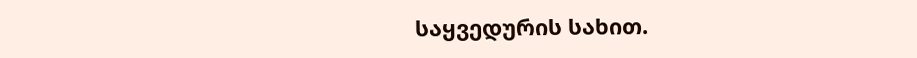საყვედურის სახით.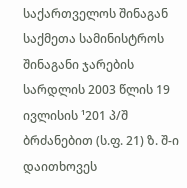საქართველოს შინაგან საქმეთა სამინისტროს შინაგანი ჯარების სარდლის 2003 წლის 19 ივლისის ¹201 პ/შ ბრძანებით (ს.ფ. 21) ზ. შ-ი დაითხოვეს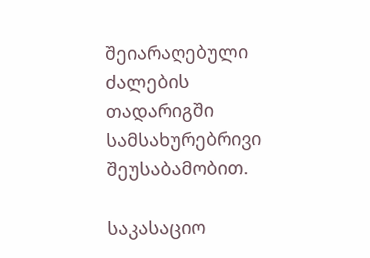შეიარაღებული ძალების თადარიგში სამსახურებრივი შეუსაბამობით.

საკასაციო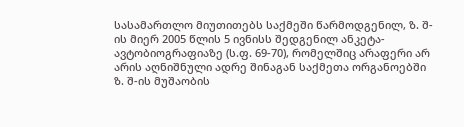სასამართლო მიუთითებს საქმეში წარმოდგენილ, ზ. შ-ის მიერ 2005 წლის 5 ივნისს შედგენილ ანკეტა-ავტობიოგრაფიაზე (ს.ფ. 69-70), რომელშიც არაფერი არ არის აღნიშნული ადრე შინაგან საქმეთა ორგანოებში ზ. შ-ის მუშაობის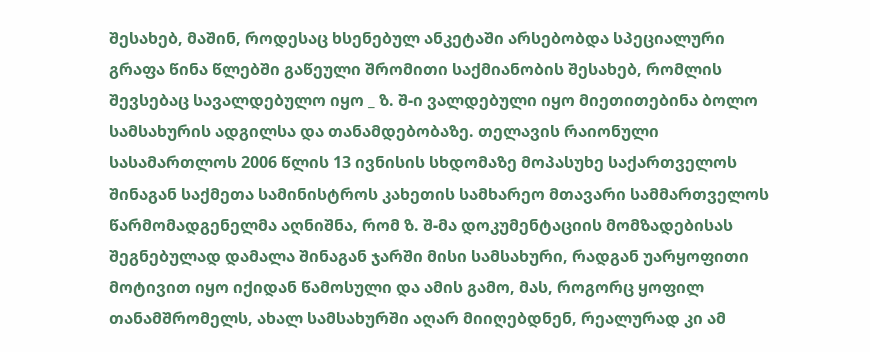შესახებ, მაშინ, როდესაც ხსენებულ ანკეტაში არსებობდა სპეციალური გრაფა წინა წლებში გაწეული შრომითი საქმიანობის შესახებ, რომლის შევსებაც სავალდებულო იყო _ ზ. შ-ი ვალდებული იყო მიეთითებინა ბოლო სამსახურის ადგილსა და თანამდებობაზე. თელავის რაიონული სასამართლოს 2006 წლის 13 ივნისის სხდომაზე მოპასუხე საქართველოს შინაგან საქმეთა სამინისტროს კახეთის სამხარეო მთავარი სამმართველოს წარმომადგენელმა აღნიშნა, რომ ზ. შ-მა დოკუმენტაციის მომზადებისას შეგნებულად დამალა შინაგან ჯარში მისი სამსახური, რადგან უარყოფითი მოტივით იყო იქიდან წამოსული და ამის გამო, მას, როგორც ყოფილ თანამშრომელს, ახალ სამსახურში აღარ მიიღებდნენ, რეალურად კი ამ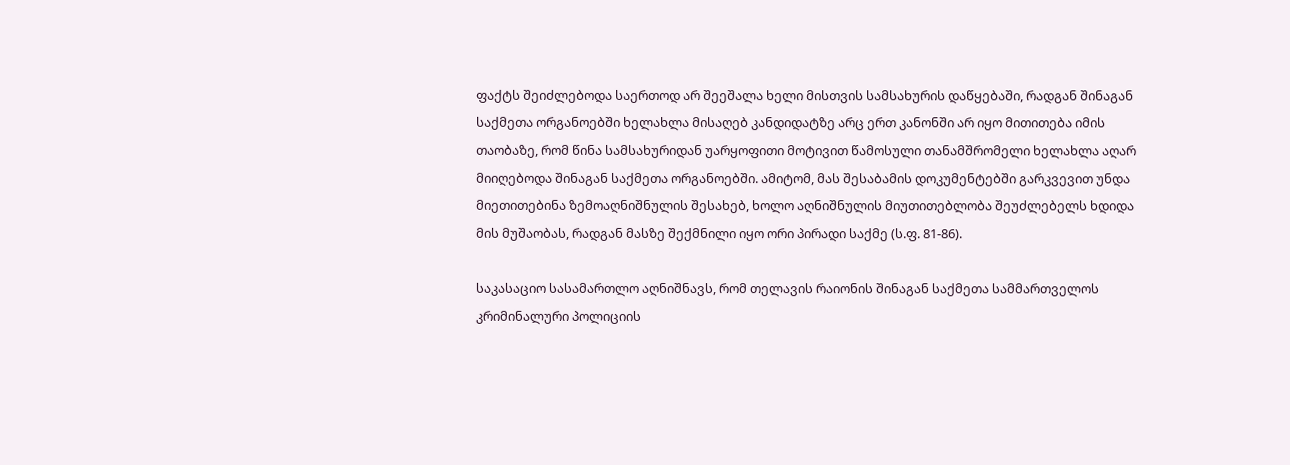ფაქტს შეიძლებოდა საერთოდ არ შეეშალა ხელი მისთვის სამსახურის დაწყებაში, რადგან შინაგან საქმეთა ორგანოებში ხელახლა მისაღებ კანდიდატზე არც ერთ კანონში არ იყო მითითება იმის თაობაზე, რომ წინა სამსახურიდან უარყოფითი მოტივით წამოსული თანამშრომელი ხელახლა აღარ მიიღებოდა შინაგან საქმეთა ორგანოებში. ამიტომ, მას შესაბამის დოკუმენტებში გარკვევით უნდა მიეთითებინა ზემოაღნიშნულის შესახებ, ხოლო აღნიშნულის მიუთითებლობა შეუძლებელს ხდიდა მის მუშაობას, რადგან მასზე შექმნილი იყო ორი პირადი საქმე (ს.ფ. 81-86).

საკასაციო სასამართლო აღნიშნავს, რომ თელავის რაიონის შინაგან საქმეთა სამმართველოს კრიმინალური პოლიციის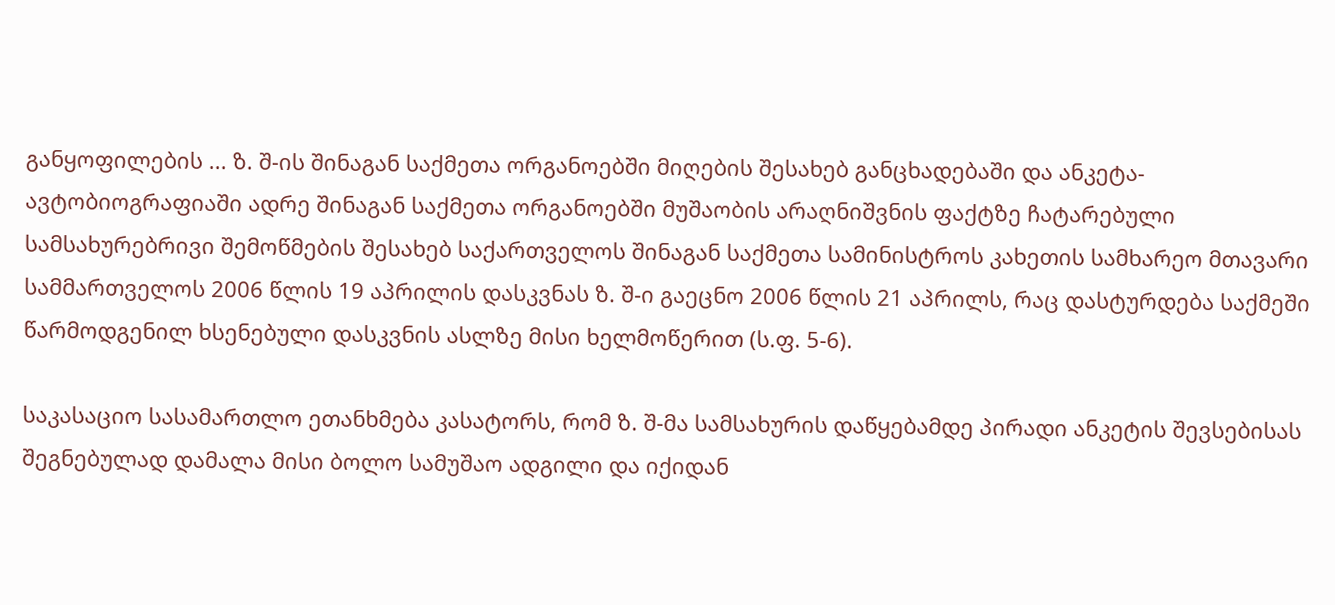განყოფილების ... ზ. შ-ის შინაგან საქმეთა ორგანოებში მიღების შესახებ განცხადებაში და ანკეტა-ავტობიოგრაფიაში ადრე შინაგან საქმეთა ორგანოებში მუშაობის არაღნიშვნის ფაქტზე ჩატარებული სამსახურებრივი შემოწმების შესახებ საქართველოს შინაგან საქმეთა სამინისტროს კახეთის სამხარეო მთავარი სამმართველოს 2006 წლის 19 აპრილის დასკვნას ზ. შ-ი გაეცნო 2006 წლის 21 აპრილს, რაც დასტურდება საქმეში წარმოდგენილ ხსენებული დასკვნის ასლზე მისი ხელმოწერით (ს.ფ. 5-6).

საკასაციო სასამართლო ეთანხმება კასატორს, რომ ზ. შ-მა სამსახურის დაწყებამდე პირადი ანკეტის შევსებისას შეგნებულად დამალა მისი ბოლო სამუშაო ადგილი და იქიდან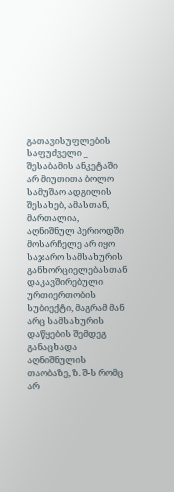გათავისუფლების საფუძველი _ შესაბამის ანკეტაში არ მიუთითა ბოლო სამუშაო ადგილის შესახებ, ამასთან, მართალია, აღნიშნულ პერიოდში მოსარჩელე არ იყო საჯარო სამსახურის განხორციელებასთან დაკავშირებული ურთიერთობის სუბიექტი, მაგრამ მან არც სამსახურის დაწყების შემდეგ განაცხადა აღნიშნულის თაობაზე, ზ. შ-ს რომც არ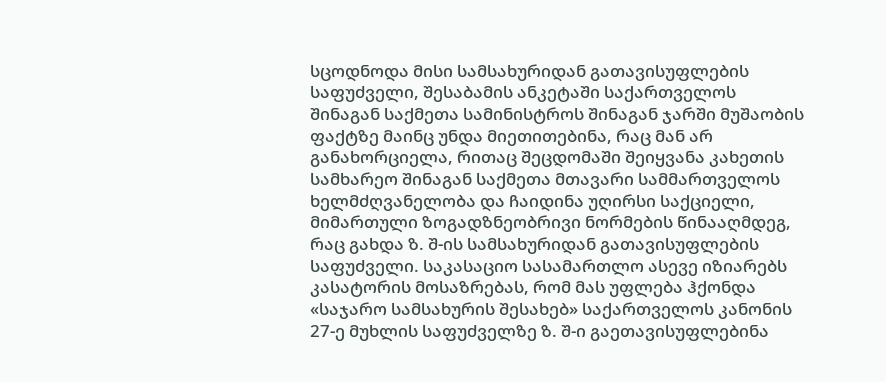სცოდნოდა მისი სამსახურიდან გათავისუფლების საფუძველი, შესაბამის ანკეტაში საქართველოს შინაგან საქმეთა სამინისტროს შინაგან ჯარში მუშაობის ფაქტზე მაინც უნდა მიეთითებინა, რაც მან არ განახორციელა, რითაც შეცდომაში შეიყვანა კახეთის სამხარეო შინაგან საქმეთა მთავარი სამმართველოს ხელმძღვანელობა და ჩაიდინა უღირსი საქციელი, მიმართული ზოგადზნეობრივი ნორმების წინააღმდეგ, რაც გახდა ზ. შ-ის სამსახურიდან გათავისუფლების საფუძველი. საკასაციო სასამართლო ასევე იზიარებს კასატორის მოსაზრებას, რომ მას უფლება ჰქონდა «საჯარო სამსახურის შესახებ» საქართველოს კანონის 27-ე მუხლის საფუძველზე ზ. შ-ი გაეთავისუფლებინა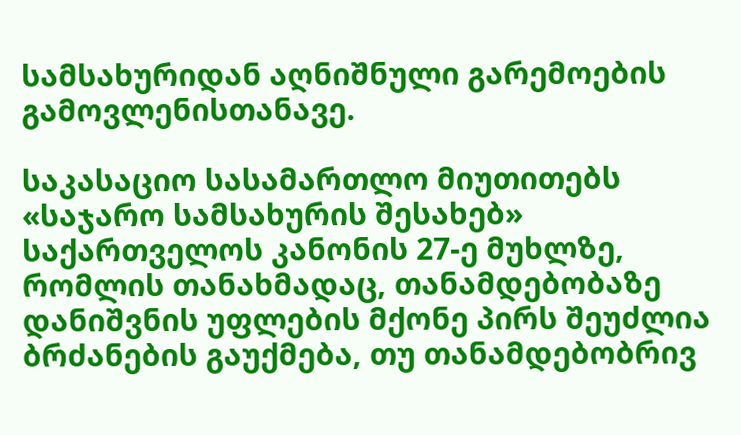სამსახურიდან აღნიშნული გარემოების გამოვლენისთანავე.

საკასაციო სასამართლო მიუთითებს «საჯარო სამსახურის შესახებ» საქართველოს კანონის 27-ე მუხლზე, რომლის თანახმადაც, თანამდებობაზე დანიშვნის უფლების მქონე პირს შეუძლია ბრძანების გაუქმება, თუ თანამდებობრივ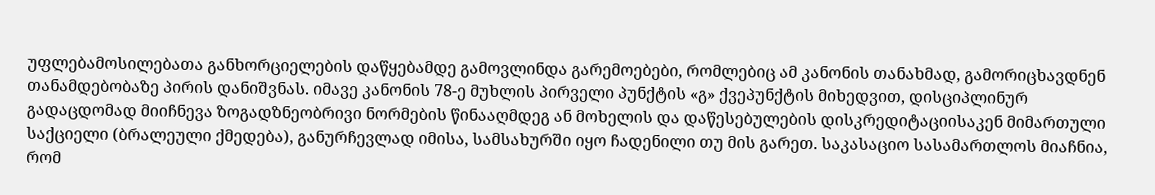უფლებამოსილებათა განხორციელების დაწყებამდე გამოვლინდა გარემოებები, რომლებიც ამ კანონის თანახმად, გამორიცხავდნენ თანამდებობაზე პირის დანიშვნას. იმავე კანონის 78-ე მუხლის პირველი პუნქტის «გ» ქვეპუნქტის მიხედვით, დისციპლინურ გადაცდომად მიიჩნევა ზოგადზნეობრივი ნორმების წინააღმდეგ ან მოხელის და დაწესებულების დისკრედიტაციისაკენ მიმართული საქციელი (ბრალეული ქმედება), განურჩევლად იმისა, სამსახურში იყო ჩადენილი თუ მის გარეთ. საკასაციო სასამართლოს მიაჩნია, რომ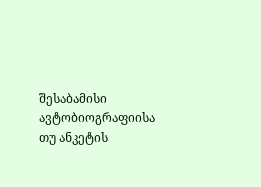შესაბამისი ავტობიოგრაფიისა თუ ანკეტის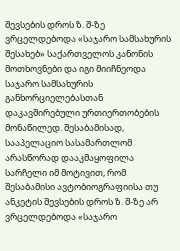შევსების დროს ზ. შ-ზე ვრცელდებოდა «საჯარო სამსახურის შესახებ» საქართველოს კანონის მოთხოვნები და იგი მიიჩნეოდა საჯარო სამსახურის განხორციელებასთან დაკავშირებული ურთიერთობების მონაწილედ. შესაბამისად, სააპელაციო სასამართლომ არასწორად დააკმაყოფილა სარჩელი იმ მოტივით, რომ შესაბამისი ავტობიოგრაფიისა თუ ანკეტის შევსების დროს ზ. შ-ზე არ ვრცელდებოდა «საჯარო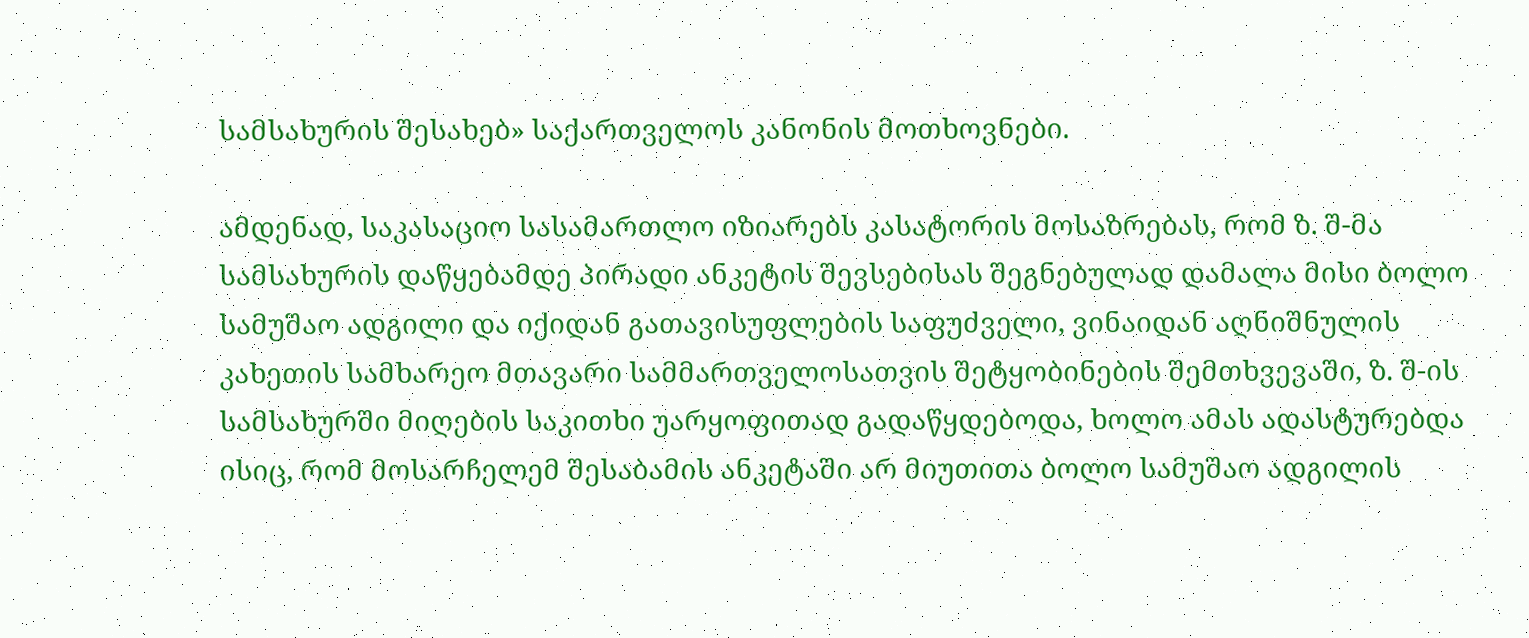სამსახურის შესახებ» საქართველოს კანონის მოთხოვნები.

ამდენად, საკასაციო სასამართლო იზიარებს კასატორის მოსაზრებას, რომ ზ. შ-მა სამსახურის დაწყებამდე პირადი ანკეტის შევსებისას შეგნებულად დამალა მისი ბოლო სამუშაო ადგილი და იქიდან გათავისუფლების საფუძველი, ვინაიდან აღნიშნულის კახეთის სამხარეო მთავარი სამმართველოსათვის შეტყობინების შემთხვევაში, ზ. შ-ის სამსახურში მიღების საკითხი უარყოფითად გადაწყდებოდა, ხოლო ამას ადასტურებდა ისიც, რომ მოსარჩელემ შესაბამის ანკეტაში არ მიუთითა ბოლო სამუშაო ადგილის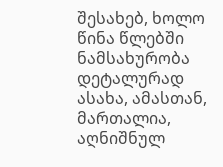შესახებ, ხოლო წინა წლებში ნამსახურობა დეტალურად ასახა, ამასთან, მართალია, აღნიშნულ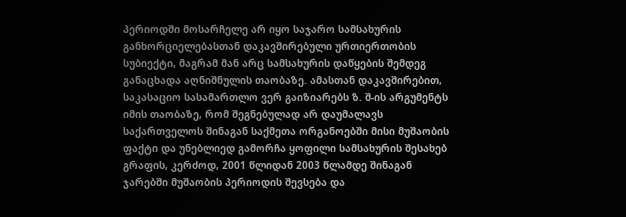პერიოდში მოსარჩელე არ იყო საჯარო სამსახურის განხორციელებასთან დაკავშირებული ურთიერთობის სუბიექტი, მაგრამ მან არც სამსახურის დაწყების შემდეგ განაცხადა აღნიშნულის თაობაზე. ამასთან დაკავშირებით, საკასაციო სასამართლო ვერ გაიზიარებს ზ. შ-ის არგუმენტს იმის თაობაზე, რომ შეგნებულად არ დაუმალავს საქართველოს შინაგან საქმეთა ორგანოებში მისი მუშაობის ფაქტი და უნებლიედ გამორჩა ყოფილი სამსახურის შესახებ გრაფის, კერძოდ, 2001 წლიდან 2003 წლამდე შინაგან ჯარებში მუშაობის პერიოდის შევსება და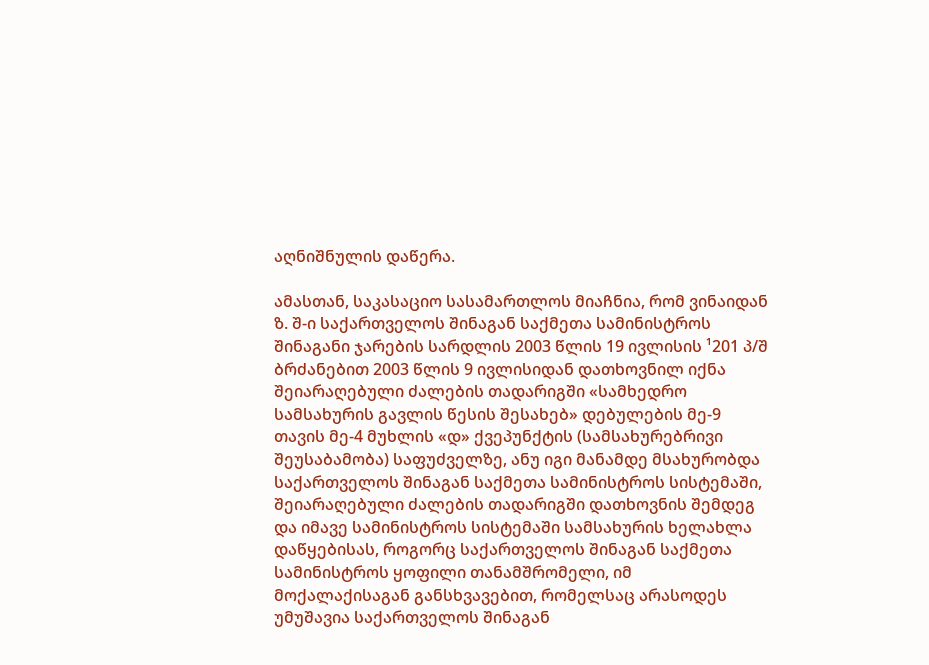აღნიშნულის დაწერა.

ამასთან, საკასაციო სასამართლოს მიაჩნია, რომ ვინაიდან ზ. შ-ი საქართველოს შინაგან საქმეთა სამინისტროს შინაგანი ჯარების სარდლის 2003 წლის 19 ივლისის ¹201 პ/შ ბრძანებით 2003 წლის 9 ივლისიდან დათხოვნილ იქნა შეიარაღებული ძალების თადარიგში «სამხედრო სამსახურის გავლის წესის შესახებ» დებულების მე-9 თავის მე-4 მუხლის «დ» ქვეპუნქტის (სამსახურებრივი შეუსაბამობა) საფუძველზე, ანუ იგი მანამდე მსახურობდა საქართველოს შინაგან საქმეთა სამინისტროს სისტემაში, შეიარაღებული ძალების თადარიგში დათხოვნის შემდეგ და იმავე სამინისტროს სისტემაში სამსახურის ხელახლა დაწყებისას, როგორც საქართველოს შინაგან საქმეთა სამინისტროს ყოფილი თანამშრომელი, იმ მოქალაქისაგან განსხვავებით, რომელსაც არასოდეს უმუშავია საქართველოს შინაგან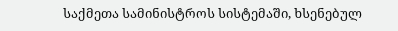საქმეთა სამინისტროს სისტემაში, ხსენებულ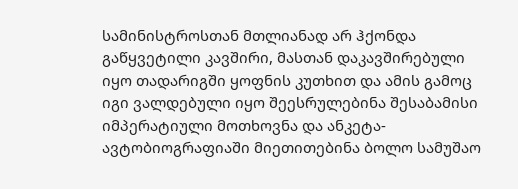სამინისტროსთან მთლიანად არ ჰქონდა გაწყვეტილი კავშირი, მასთან დაკავშირებული იყო თადარიგში ყოფნის კუთხით და ამის გამოც იგი ვალდებული იყო შეესრულებინა შესაბამისი იმპერატიული მოთხოვნა და ანკეტა-ავტობიოგრაფიაში მიეთითებინა ბოლო სამუშაო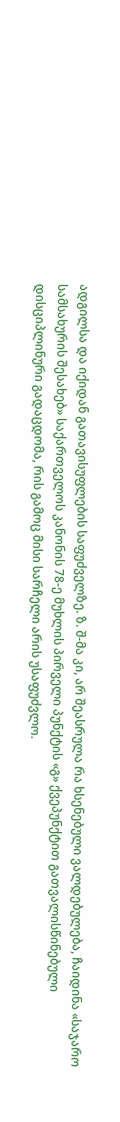ადგილსა და იქიდან გათავისუფლების საფუძველზე. ზ. შ-მა კი, არ შეასრულა რა ხსენებული ვალდებულება, ჩაიდინა «საჯარო სამსახურის შესახებ» საქართველოს კანონის 78-ე მუხლის პირველი პუნქტის «გ» ქვეპუნქტით გათვალისწინებული დისციპლინური გადაცდომა, რის გამოც მისი სარჩელი არის უსაფუძვლო.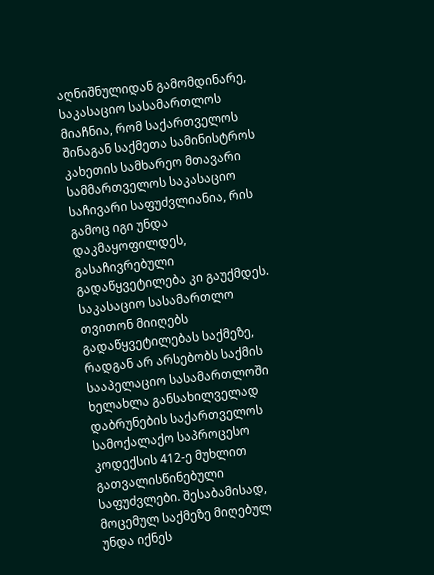აღნიშნულიდან გამომდინარე, საკასაციო სასამართლოს მიაჩნია, რომ საქართველოს შინაგან საქმეთა სამინისტროს კახეთის სამხარეო მთავარი სამმართველოს საკასაციო საჩივარი საფუძვლიანია, რის გამოც იგი უნდა დაკმაყოფილდეს, გასაჩივრებული გადაწყვეტილება კი გაუქმდეს. საკასაციო სასამართლო თვითონ მიიღებს გადაწყვეტილებას საქმეზე, რადგან არ არსებობს საქმის სააპელაციო სასამართლოში ხელახლა განსახილველად დაბრუნების საქართველოს სამოქალაქო საპროცესო კოდექსის 412-ე მუხლით გათვალისწინებული საფუძვლები. შესაბამისად, მოცემულ საქმეზე მიღებულ უნდა იქნეს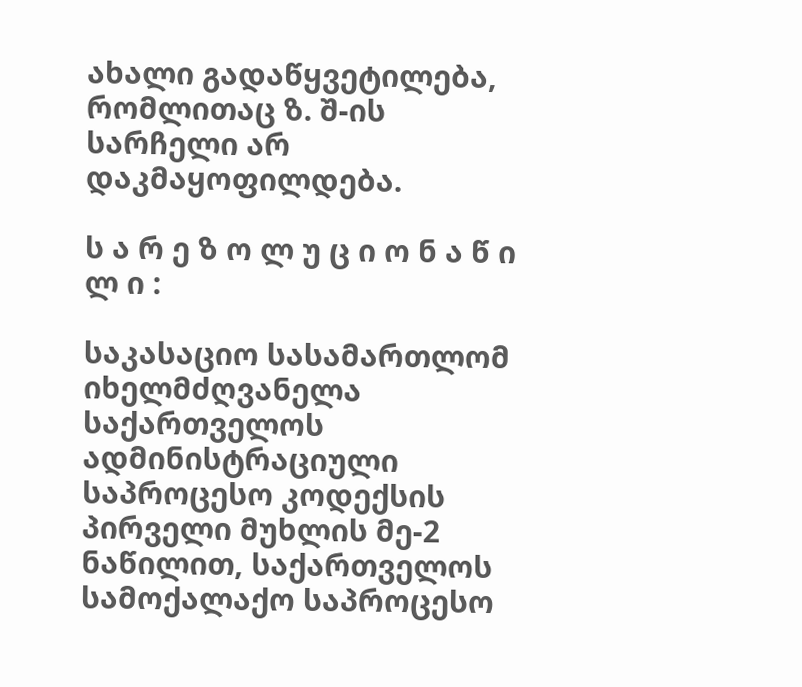ახალი გადაწყვეტილება, რომლითაც ზ. შ-ის სარჩელი არ დაკმაყოფილდება.

ს ა რ ე ზ ო ლ უ ც ი ო ნ ა წ ი ლ ი :

საკასაციო სასამართლომ იხელმძღვანელა საქართველოს ადმინისტრაციული საპროცესო კოდექსის პირველი მუხლის მე-2 ნაწილით, საქართველოს სამოქალაქო საპროცესო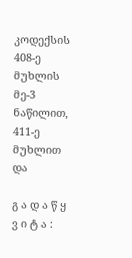კოდექსის 408-ე მუხლის მე-3 ნაწილით, 411-ე მუხლით და

გ ა დ ა წ ყ ვ ი ტ ა :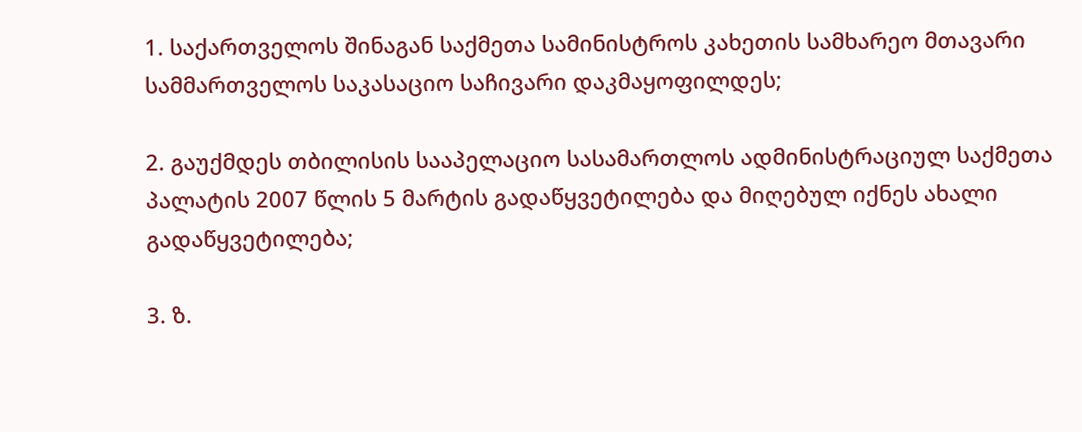1. საქართველოს შინაგან საქმეთა სამინისტროს კახეთის სამხარეო მთავარი სამმართველოს საკასაციო საჩივარი დაკმაყოფილდეს;

2. გაუქმდეს თბილისის სააპელაციო სასამართლოს ადმინისტრაციულ საქმეთა პალატის 2007 წლის 5 მარტის გადაწყვეტილება და მიღებულ იქნეს ახალი გადაწყვეტილება;

3. ზ.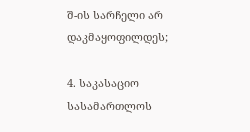შ-ის სარჩელი არ დაკმაყოფილდეს;

4. საკასაციო სასამართლოს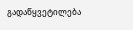გადაწყვეტილება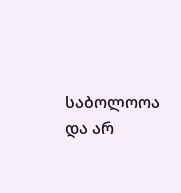საბოლოოა და არ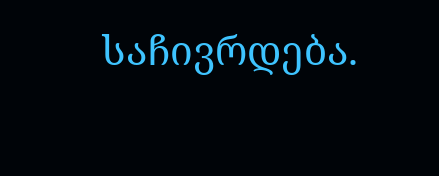საჩივრდება.